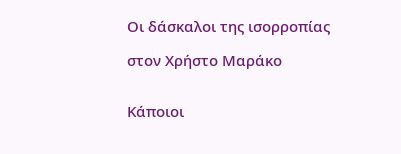Οι δάσκαλοι της ισορροπίας

στον Χρήστο Μαράκο


Κάποιοι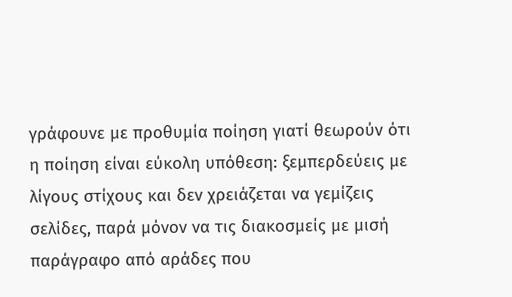γράφουνε με προθυμία ποίηση γιατί θεωρούν ότι η ποίηση είναι εύκολη υπόθεση: ξεμπερδεύεις με λίγους στίχους και δεν χρειάζεται να γεμίζεις σελίδες, παρά μόνον να τις διακοσμείς με μισή παράγραφο από αράδες που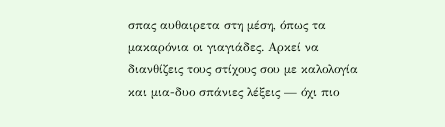σπας αυθαιρετα στη μέση, όπως τα μακαρόνια οι γιαγιάδες. Αρκεί να διανθίζεις τους στίχους σου με καλολογία και μια-δυο σπάνιες λέξεις — όχι πιο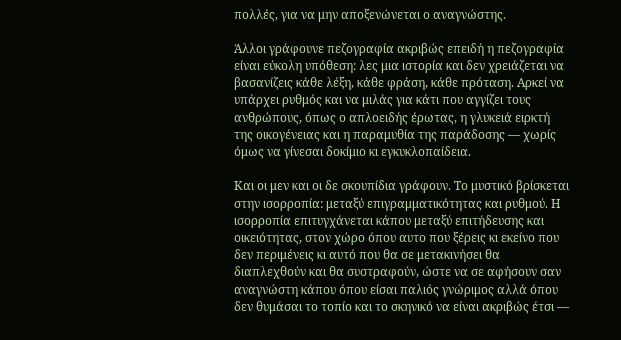πολλές, για να μην αποξενώνεται ο αναγνώστης.

Άλλοι γράφουνε πεζογραφία ακριβώς επειδή η πεζογραφία είναι εύκολη υπόθεση: λες μια ιστορία και δεν χρειάζεται να βασανίζεις κάθε λέξη, κάθε φράση, κάθε πρόταση. Αρκεί να υπάρχει ρυθμός και να μιλάς για κάτι που αγγίζει τους ανθρώπους, όπως ο απλοειδής έρωτας, η γλυκειά ειρκτή της οικογένειας και η παραμυθία της παράδοσης — χωρίς όμως να γίνεσαι δοκίμιο κι εγκυκλοπαίδεια.

Και οι μεν και οι δε σκουπίδια γράφουν. Το μυστικό βρίσκεται στην ισορροπία: μεταξύ επιγραμματικότητας και ρυθμού. Η ισορροπία επιτυγχάνεται κάπου μεταξύ επιτήδευσης και οικειότητας, στον χώρο όπου αυτο που ξέρεις κι εκείνο που δεν περιμένεις κι αυτό που θα σε μετακινήσει θα διαπλεχθούν και θα συστραφούν, ώστε να σε αφήσουν σαν αναγνώστη κάπου όπου είσαι παλιός γνώριμος αλλά όπου δεν θυμάσαι το τοπίο και το σκηνικό να είναι ακριβώς έτσι —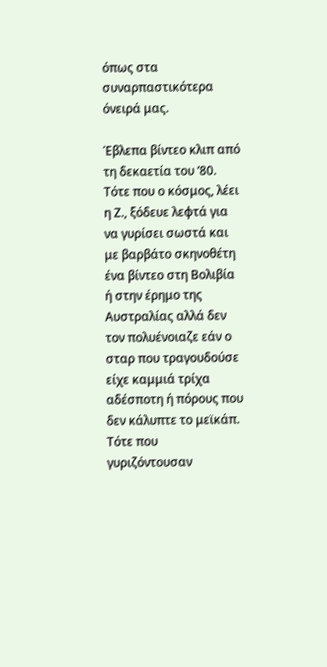όπως στα συναρπαστικότερα όνειρά μας.

Έβλεπα βίντεο κλιπ από τη δεκαετία του ’80. Τότε που ο κόσμος, λέει η Ζ., ξόδευε λεφτά για να γυρίσει σωστά και με βαρβάτο σκηνοθέτη ένα βίντεο στη Βολιβία ή στην έρημο της Αυστραλίας αλλά δεν τον πολυένοιαζε εάν ο σταρ που τραγουδούσε είχε καμμιά τρίχα αδέσποτη ή πόρους που δεν κάλυπτε το μεϊκάπ. Τότε που γυριζόντουσαν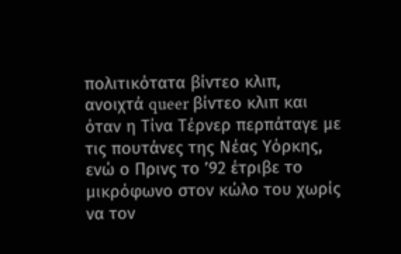πολιτικότατα βίντεο κλιπ, ανοιχτά queer βίντεο κλιπ και όταν η Τίνα Τέρνερ περπάταγε με τις πουτάνες της Νέας Υόρκης, ενώ ο Πρινς το ’92 έτριβε το μικρόφωνο στον κώλο του χωρίς να τον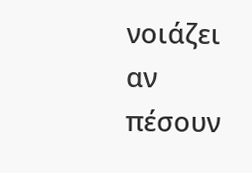νοιάζει αν πέσουν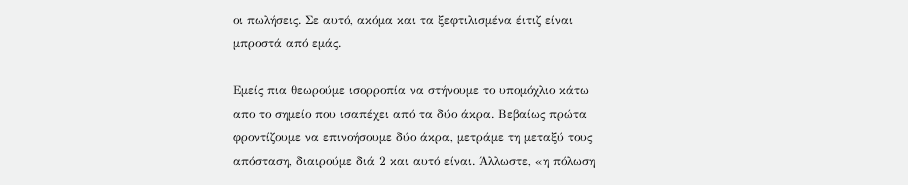οι πωλήσεις. Σε αυτό, ακόμα και τα ξεφτιλισμένα έιτιζ είναι μπροστά από εμάς.

Εμείς πια θεωρούμε ισορροπία να στήνουμε το υπομόχλιο κάτω απο το σημείο που ισαπέχει από τα δύο άκρα. Βεβαίως πρώτα φροντίζουμε να επινοήσουμε δύο άκρα, μετράμε τη μεταξύ τους απόσταση, διαιρούμε διά 2 και αυτό είναι. Άλλωστε, «η πόλωση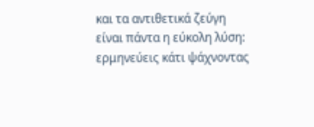και τα αντιθετικά ζεύγη είναι πάντα η εύκολη λύση: ερμηνεύεις κάτι ψάχνοντας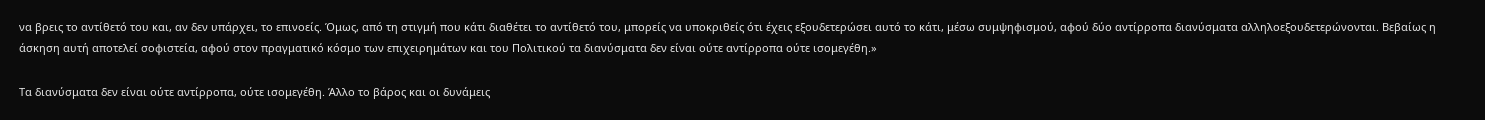να βρεις το αντίθετό του και, αν δεν υπάρχει, το επινοείς. Όμως, από τη στιγμή που κάτι διαθέτει το αντίθετό του, μπορείς να υποκριθείς ότι έχεις εξουδετερώσει αυτό το κάτι, μέσω συμψηφισμού, αφού δύο αντίρροπα διανύσματα αλληλοεξουδετερώνονται. Βεβαίως η άσκηση αυτή αποτελεί σοφιστεία, αφού στον πραγματικό κόσμο των επιχειρημάτων και του Πολιτικού τα διανύσματα δεν είναι ούτε αντίρροπα ούτε ισομεγέθη.»

Τα διανύσματα δεν είναι ούτε αντίρροπα, ούτε ισομεγέθη. Άλλο το βάρος και οι δυνάμεις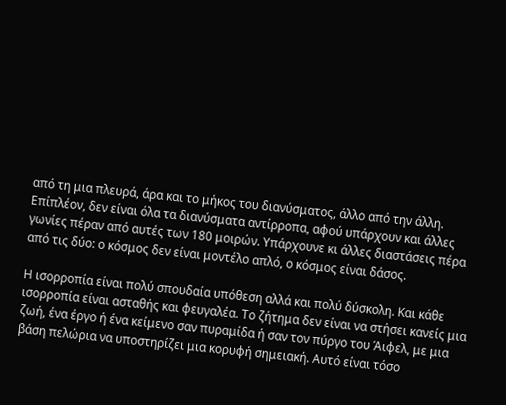από τη μια πλευρά, άρα και το μήκος του διανύσματος, άλλο από την άλλη. Επίπλέον, δεν είναι όλα τα διανύσματα αντίρροπα, αφού υπάρχουν και άλλες γωνίες πέραν από αυτές των 180 μοιρών. Υπάρχουνε κι άλλες διαστάσεις πέρα από τις δύο: ο κόσμος δεν είναι μοντέλο απλό, ο κόσμος είναι δάσος.

Η ισορροπία είναι πολύ σπουδαία υπόθεση αλλά και πολύ δύσκολη. Και κάθε ισορροπία είναι ασταθής και φευγαλέα. Το ζήτημα δεν είναι να στήσει κανείς μια ζωή, ένα έργο ή ένα κείμενο σαν πυραμίδα ή σαν τον πύργο του Άιφελ, με μια βάση πελώρια να υποστηρίζει μια κορυφή σημειακή. Αυτό είναι τόσο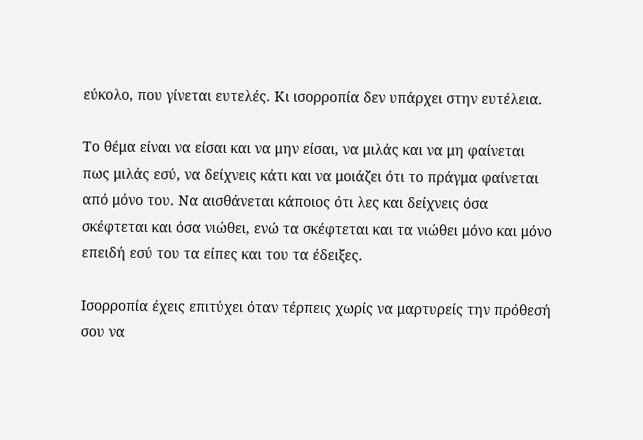εύκολο, που γίνεται ευτελές. Κι ισορροπία δεν υπάρχει στην ευτέλεια.

Το θέμα είναι να είσαι και να μην είσαι, να μιλάς και να μη φαίνεται πως μιλάς εσύ, να δείχνεις κάτι και να μοιάζει ότι το πράγμα φαίνεται από μόνο του. Να αισθάνεται κάποιος ότι λες και δείχνεις όσα σκέφτεται και όσα νιώθει, ενώ τα σκέφτεται και τα νιώθει μόνο και μόνο επειδή εσύ του τα είπες και του τα έδειξες.

Ισορροπία έχεις επιτύχει όταν τέρπεις χωρίς να μαρτυρείς την πρόθεσή σου να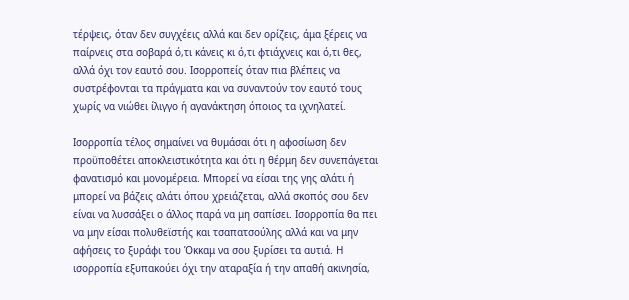τέρψεις, όταν δεν συγχέεις αλλά και δεν ορίζεις, άμα ξέρεις να παίρνεις στα σοβαρά ό,τι κάνεις κι ό,τι φτιάχνεις και ό,τι θες, αλλά όχι τον εαυτό σου. Ισορροπείς όταν πια βλέπεις να συστρέφονται τα πράγματα και να συναντούν τον εαυτό τους χωρίς να νιώθει ίλιγγο ή αγανάκτηση όποιος τα ιχνηλατεί.

Ισορροπία τέλος σημαίνει να θυμάσαι ότι η αφοσίωση δεν προϋποθέτει αποκλειστικότητα και ότι η θέρμη δεν συνεπάγεται φανατισμό και μονομέρεια. Μπορεί να είσαι της γης αλάτι ή μπορεί να βάζεις αλάτι όπου χρειάζεται, αλλά σκοπός σου δεν είναι να λυσσάξει ο άλλος παρά να μη σαπίσει. Ισορροπία θα πει να μην είσαι πολυθεϊστής και τσαπατσούλης αλλά και να μην αφήσεις το ξυράφι του Όκκαμ να σου ξυρίσει τα αυτιά. Η ισορροπία εξυπακούει όχι την αταραξία ή την απαθή ακινησία,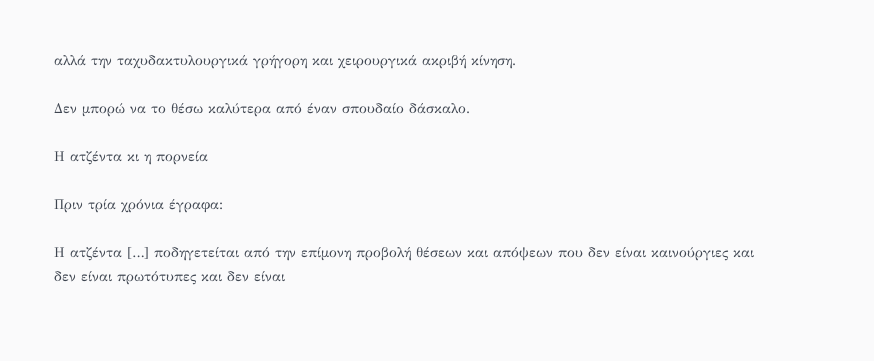αλλά την ταχυδακτυλουργικά γρήγορη και χειρουργικά ακριβή κίνηση.

Δεν μπορώ να το θέσω καλύτερα από έναν σπουδαίο δάσκαλο.

Η ατζέντα κι η πορνεία

Πριν τρία χρόνια έγραφα:

Η ατζέντα […] ποδηγετείται από την επίμονη προβολή θέσεων και απόψεων που δεν είναι καινούργιες και δεν είναι πρωτότυπες και δεν είναι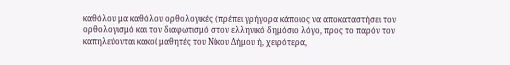καθόλου μα καθόλου ορθολογικές (πρέπει γρήγορα κάποιος να αποκαταστήσει τον ορθολογισμό και τον διαφωτισμό στον ελληνικό δημόσιο λόγο, προς το παρόν τον καπηλεύονται κακοί μαθητές του Νίκου Δήμου ή, χειρότερα,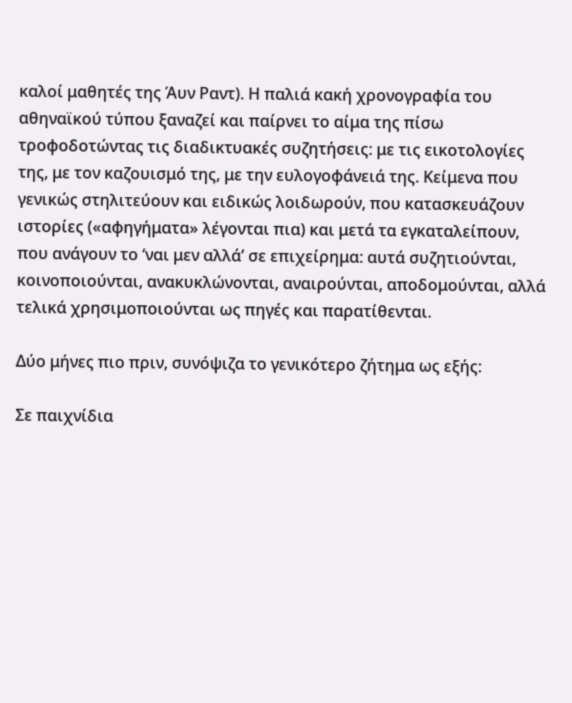καλοί μαθητές της Άυν Ραντ). Η παλιά κακή χρονογραφία του αθηναϊκού τύπου ξαναζεί και παίρνει το αίμα της πίσω τροφοδοτώντας τις διαδικτυακές συζητήσεις: με τις εικοτολογίες της, με τον καζουισμό της, με την ευλογοφάνειά της. Κείμενα που γενικώς στηλιτεύουν και ειδικώς λοιδωρούν, που κατασκευάζουν ιστορίες («αφηγήματα» λέγονται πια) και μετά τα εγκαταλείπουν, που ανάγουν το ‘ναι μεν αλλά’ σε επιχείρημα: αυτά συζητιούνται, κοινοποιούνται, ανακυκλώνονται, αναιρούνται, αποδομούνται, αλλά τελικά χρησιμοποιούνται ως πηγές και παρατίθενται.

Δύο μήνες πιο πριν, συνόψιζα το γενικότερο ζήτημα ως εξής:

Σε παιχνίδια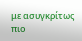με ασυγκρίτως πιο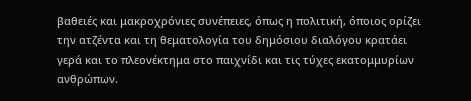βαθειές και μακροχρόνιες συνέπειες, όπως η πολιτική, όποιος ορίζει την ατζέντα και τη θεματολογία του δημόσιου διαλόγου κρατάει γερά και το πλεονέκτημα στο παιχνίδι και τις τύχες εκατομμυρίων ανθρώπων.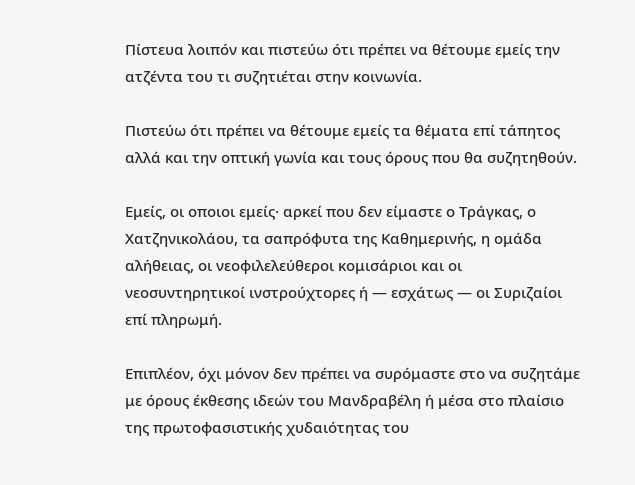Πίστευα λοιπόν και πιστεύω ότι πρέπει να θέτουμε εμείς την ατζέντα του τι συζητιέται στην κοινωνία.

Πιστεύω ότι πρέπει να θέτουμε εμείς τα θέματα επί τάπητος αλλά και την οπτική γωνία και τους όρους που θα συζητηθούν.

Εμείς, οι οποιοι εμείς· αρκεί που δεν είμαστε ο Τράγκας, ο Χατζηνικολάου, τα σαπρόφυτα της Καθημερινής, η ομάδα αλήθειας, οι νεοφιλελεύθεροι κομισάριοι και οι νεοσυντηρητικοί ινστρούχτορες ή ― εσχάτως ― οι Συριζαίοι επί πληρωμή.

Επιπλέον, όχι μόνον δεν πρέπει να συρόμαστε στο να συζητάμε με όρους έκθεσης ιδεών του Μανδραβέλη ή μέσα στο πλαίσιο της πρωτοφασιστικής χυδαιότητας του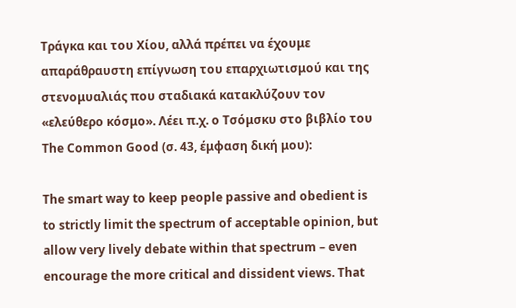Τράγκα και του Χίου, αλλά πρέπει να έχουμε απαράθραυστη επίγνωση του επαρχιωτισμού και της στενομυαλιάς που σταδιακά κατακλύζουν τον «ελεύθερο κόσμο». Λέει π.χ. ο Τσόμσκυ στο βιβλίο του The Common Good (σ. 43, έμφαση δική μου):

The smart way to keep people passive and obedient is to strictly limit the spectrum of acceptable opinion, but allow very lively debate within that spectrum – even encourage the more critical and dissident views. That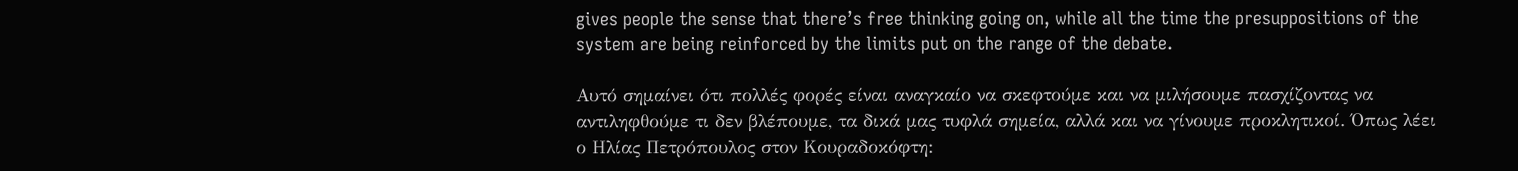gives people the sense that there’s free thinking going on, while all the time the presuppositions of the system are being reinforced by the limits put on the range of the debate.

Αυτό σημαίνει ότι πολλές φορές είναι αναγκαίο να σκεφτούμε και να μιλήσουμε πασχίζοντας να αντιληφθούμε τι δεν βλέπουμε, τα δικά μας τυφλά σημεία, αλλά και να γίνουμε προκλητικοί. Όπως λέει ο Ηλίας Πετρόπουλος στον Κουραδοκόφτη: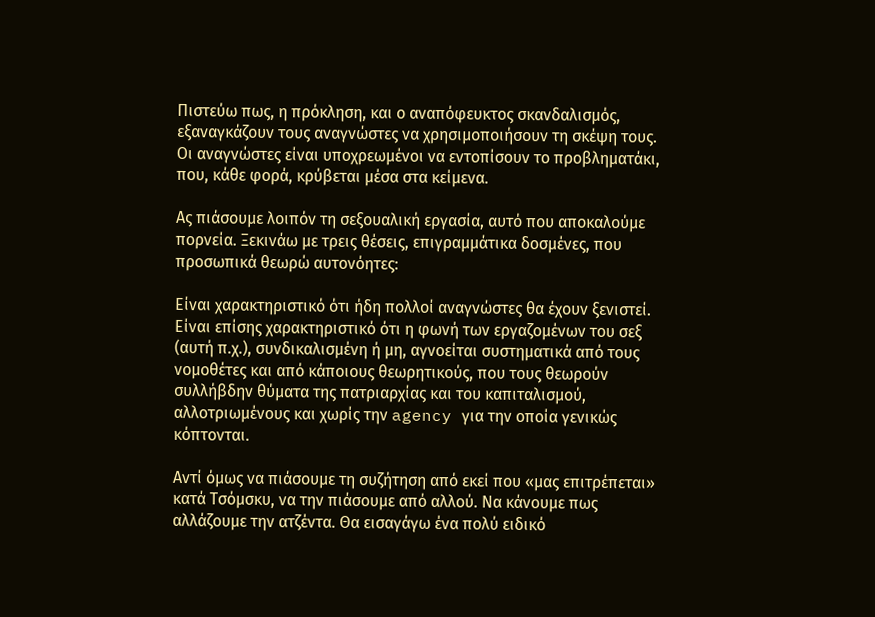Πιστεύω πως, η πρόκληση, και ο αναπόφευκτος σκανδαλισμός, εξαναγκάζουν τους αναγνώστες να χρησιμοποιήσουν τη σκέψη τους. Οι αναγνώστες είναι υποχρεωμένοι να εντοπίσουν το προβληματάκι, που, κάθε φορά, κρύβεται μέσα στα κείμενα.

Ας πιάσουμε λοιπόν τη σεξουαλική εργασία, αυτό που αποκαλούμε πορνεία. Ξεκινάω με τρεις θέσεις, επιγραμμάτικα δοσμένες, που προσωπικά θεωρώ αυτονόητες:

Είναι χαρακτηριστικό ότι ήδη πολλοί αναγνώστες θα έχουν ξενιστεί. Είναι επίσης χαρακτηριστικό ότι η φωνή των εργαζομένων του σεξ (αυτή π.χ.), συνδικαλισμένη ή μη, αγνοείται συστηματικά από τους νομοθέτες και από κάποιους θεωρητικούς, που τους θεωρούν συλλήβδην θύματα της πατριαρχίας και του καπιταλισμού, αλλοτριωμένους και χωρίς την agency για την οποία γενικώς κόπτονται.

Αντί όμως να πιάσουμε τη συζήτηση από εκεί που «μας επιτρέπεται» κατά Τσόμσκυ, να την πιάσουμε από αλλού. Να κάνουμε πως αλλάζουμε την ατζέντα. Θα εισαγάγω ένα πολύ ειδικό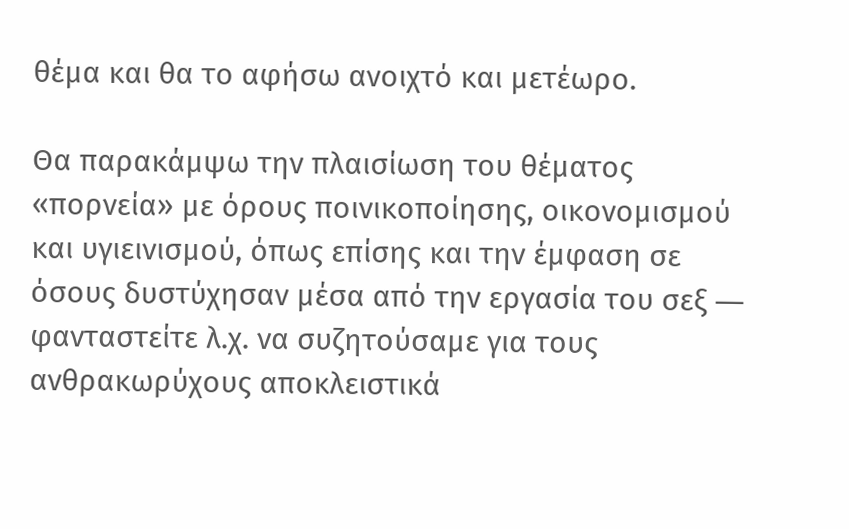θέμα και θα το αφήσω ανοιχτό και μετέωρο.

Θα παρακάμψω την πλαισίωση του θέματος «πορνεία» με όρους ποινικοποίησης, οικονομισμού και υγιεινισμού, όπως επίσης και την έμφαση σε όσους δυστύχησαν μέσα από την εργασία του σεξ ― φανταστείτε λ.χ. να συζητούσαμε για τους ανθρακωρύχους αποκλειστικά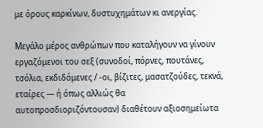με όρους καρκίνων, δυστυχημάτων κι ανεργίας.

Μεγάλο μέρος ανθρώπων που καταλήγουν να γίνουν εργαζόμενοι του σεξ (συνοδοί, πόρνες, πουτάνες, τσόλια, εκδιδόμενες / -οι, βίζιτες, μασατζούδες, τεκνά, εταίρες — ή όπως αλλιώς θα αυτοπροσδιοριζόντουσαν) διαθέτουν αξιοσημείωτα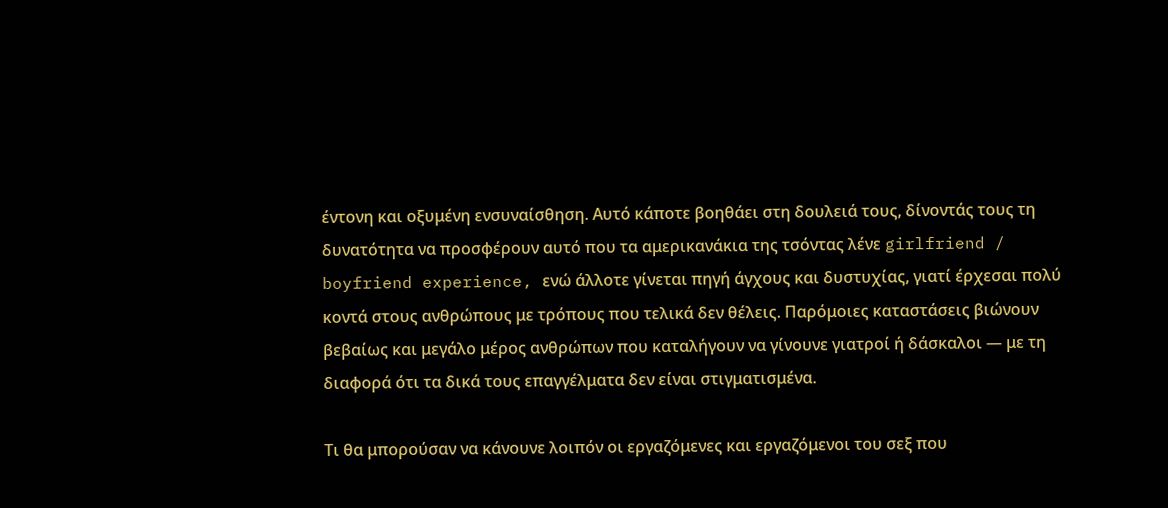έντονη και οξυμένη ενσυναίσθηση. Αυτό κάποτε βοηθάει στη δουλειά τους, δίνοντάς τους τη δυνατότητα να προσφέρουν αυτό που τα αμερικανάκια της τσόντας λένε girlfriend / boyfriend experience, ενώ άλλοτε γίνεται πηγή άγχους και δυστυχίας, γιατί έρχεσαι πολύ κοντά στους ανθρώπους με τρόπους που τελικά δεν θέλεις. Παρόμοιες καταστάσεις βιώνουν βεβαίως και μεγάλο μέρος ανθρώπων που καταλήγουν να γίνουνε γιατροί ή δάσκαλοι — με τη διαφορά ότι τα δικά τους επαγγέλματα δεν είναι στιγματισμένα.

Τι θα μπορούσαν να κάνουνε λοιπόν οι εργαζόμενες και εργαζόμενοι του σεξ που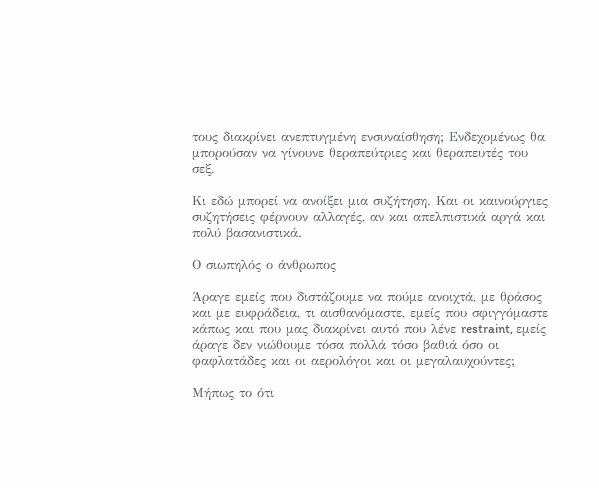τους διακρίνει ανεπτυγμένη ενσυναίσθηση; Ενδεχομένως θα μπορούσαν να γίνουνε θεραπεύτριες και θεραπευτές του σεξ.

Κι εδώ μπορεί να ανοίξει μια συζήτηση. Και οι καινούργιες συζητήσεις φέρνουν αλλαγές, αν και απελπιστικά αργά και πολύ βασανιστικά.

Ο σιωπηλός ο άνθρωπος

Άραγε εμείς που διστάζουμε να πούμε ανοιχτά, με θράσος και με ευφράδεια, τι αισθανόμαστε, εμείς που σφιγγόμαστε κάπως και που μας διακρίνει αυτό που λένε restraint, εμείς άραγε δεν νιώθουμε τόσα πολλά τόσο βαθιά όσο οι φαφλατάδες και οι αερολόγοι και οι μεγαλαυχούντες;

Μήπως το ότι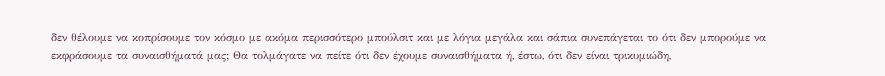δεν θέλουμε να κοπρίσουμε τον κόσμο με ακόμα περισσότερο μπούλσιτ και με λόγια μεγάλα και σάπια συνεπάγεται το ότι δεν μπορούμε να εκφράσουμε τα συναισθήματά μας; Θα τολμάγατε να πείτε ότι δεν έχουμε συναισθήματα ή, έστω, ότι δεν είναι τρικυμιώδη,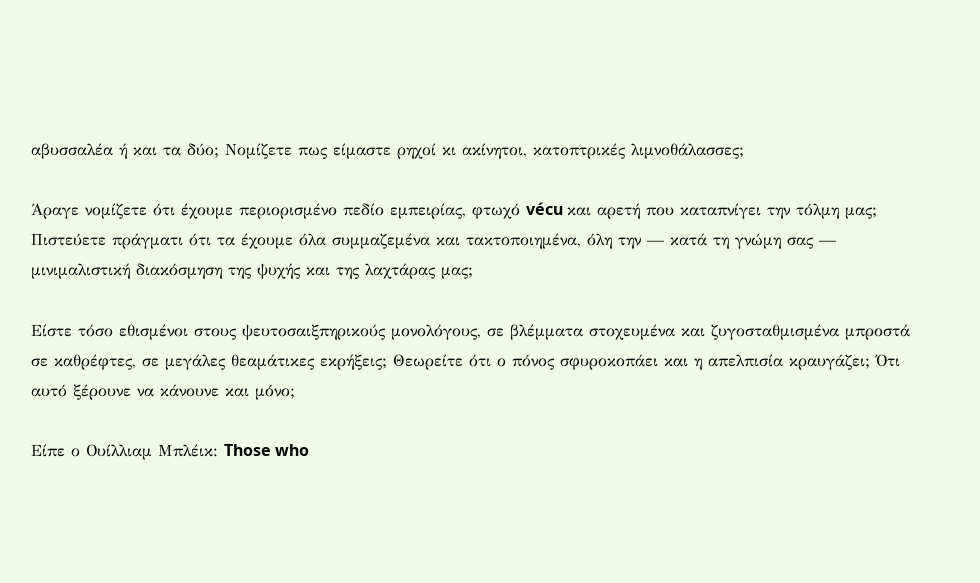αβυσσαλέα ή και τα δύο; Νομίζετε πως είμαστε ρηχοί κι ακίνητοι, κατοπτρικές λιμνοθάλασσες;

Άραγε νομίζετε ότι έχουμε περιορισμένο πεδίο εμπειρίας, φτωχό vécu και αρετή που καταπνίγει την τόλμη μας; Πιστεύετε πράγματι ότι τα έχουμε όλα συμμαζεμένα και τακτοποιημένα, όλη την — κατά τη γνώμη σας — μινιμαλιστική διακόσμηση της ψυχής και της λαχτάρας μας;

Είστε τόσο εθισμένοι στους ψευτοσαιξπηρικούς μονολόγους, σε βλέμματα στοχευμένα και ζυγοσταθμισμένα μπροστά σε καθρέφτες, σε μεγάλες θεαμάτικες εκρήξεις; Θεωρείτε ότι ο πόνος σφυροκοπάει και η απελπισία κραυγάζει; Ότι αυτό ξέρουνε να κάνουνε και μόνο;

Είπε ο Ουίλλιαμ Μπλέικ: Those who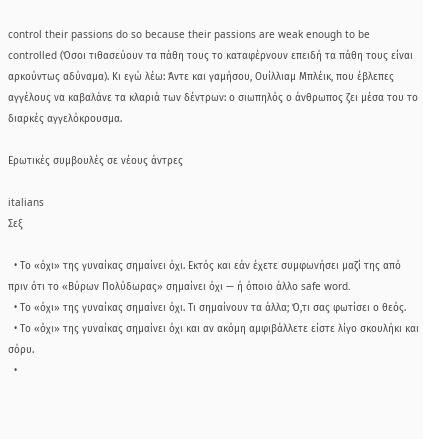control their passions do so because their passions are weak enough to be controlled (Όσοι τιθασεύουν τα πάθη τους το καταφέρνουν επειδή τα πάθη τους είναι αρκούντως αδύναμα). Κι εγώ λέω: Άντε και γαμήσου, Ουίλλιαμ Μπλέικ, που έβλεπες αγγέλους να καβαλάνε τα κλαριά των δέντρων: ο σιωπηλός ο άνθρωπος ζει μέσα του το διαρκές αγγελόκρουσμα.

Ερωτικές συμβουλές σε νέους άντρες

italians
Σεξ

  • Το «όχι» της γυναίκας σημαίνει όχι. Εκτός και εάν έχετε συμφωνήσει μαζί της από πριν ότι το «Βύρων Πολύδωρας» σημαίνει όχι — ή όποιο άλλο safe word.
  • Το «όχι» της γυναίκας σημαίνει όχι. Τι σημαίνουν τα άλλα; Ό,τι σας φωτίσει ο θεός.
  • Το «όχι» της γυναίκας σημαίνει όχι και αν ακόμη αμφιβάλλετε είστε λίγο σκουλήκι και σόρυ.
  •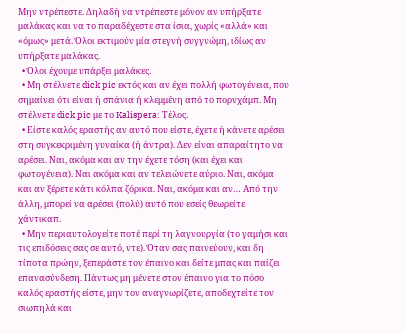Μην ντρέπεστε. Δηλαδή να ντρέπεστε μόνον αν υπήρξατε μαλάκας και να το παραδέχεστε στα ίσια, χωρίς «αλλά» και «όμως» μετά. Όλοι εκτιμούν μία στεγνή συγγνώμη, ιδίως αν υπήρξατε μαλάκας.
  • Όλοι έχουμε υπάρξει μαλάκες.
  • Μη στέλνετε dick pic εκτός και αν έχει πολλή φωτογένεια, που σημαίνει ότι είναι ή σπάνια ή κλεμμένη από το πορνχάμπ. Μη στέλνετε dick pic με το Kalispera: Τέλος.
  • Είστε καλός εραστής αν αυτό που είστε, έχετε ή κάνετε αρέσει στη συγκεκριμένη γυναίκα (ή άντρα). Δεν είναι απαραίτητο να αρέσει. Ναι, ακόμα και αν την έχετε τόση (και έχει και φωτογένεια). Ναι ακόμα και αν τελειώνετε αύριο. Ναι, ακόμα και αν ξέρετε κάτι κόλπα ζόρικα. Ναι, ακόμα και αν… Από την άλλη, μπορεί να αρέσει (πολύ) αυτό που εσείς θεωρείτε χάντικαπ.
  • Μην περιαυτολογείτε ποτέ περί τη λαγνουργία (το γαμήσι και τις επιδόσεις σας σε αυτό, ντε). Όταν σας παινεύουν, και δη τίποτα πρώην, ξεπεράστε τον έπαινο και δείτε μπας και παίζει επανασύνδεση. Πάντως μη μένετε στον έπαινο για το πόσο καλός εραστής είστε, μην τον αναγνωρίζετε, αποδεχτείτε τον σιωπηλά και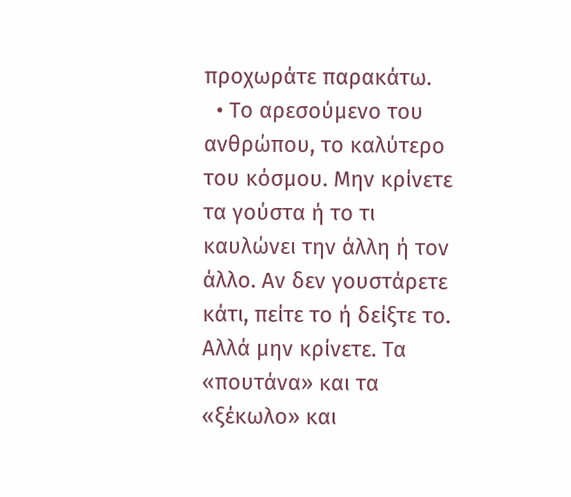προχωράτε παρακάτω.
  • Το αρεσούμενο του ανθρώπου, το καλύτερο του κόσμου. Μην κρίνετε τα γούστα ή το τι καυλώνει την άλλη ή τον άλλο. Αν δεν γουστάρετε κάτι, πείτε το ή δείξτε το. Αλλά μην κρίνετε. Τα «πουτάνα» και τα «ξέκωλο» και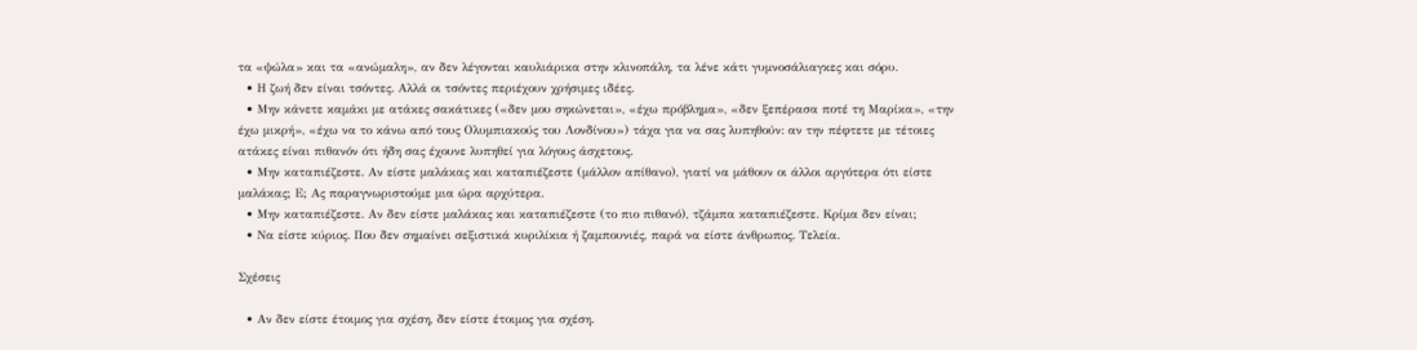τα «ψώλα» και τα «ανώμαλη», αν δεν λέγονται καυλιάρικα στην κλινοπάλη, τα λένε κάτι γυμνοσάλιαγκες και σόρυ.
  • Η ζωή δεν είναι τσόντες. Αλλά οι τσόντες περιέχουν χρήσιμες ιδέες.
  • Μην κάνετε καμάκι με ατάκες σακάτικες («δεν μου σηκώνεται», «έχω πρόβλημα», «δεν ξεπέρασα ποτέ τη Μαρίκα», «την έχω μικρή», «έχω να το κάνω από τους Ολυμπιακούς του Λονδίνου») τάχα για να σας λυπηθούν: αν την πέφτετε με τέτοιες ατάκες είναι πιθανόν ότι ήδη σας έχουνε λυπηθεί για λόγους άσχετους.
  • Μην καταπιέζεστε. Αν είστε μαλάκας και καταπιέζεστε (μάλλον απίθανο), γιατί να μάθουν οι άλλοι αργότερα ότι είστε μαλάκας; Ε; Ας παραγνωριστούμε μια ώρα αρχύτερα.
  • Μην καταπιέζεστε. Αν δεν είστε μαλάκας και καταπιέζεστε (το πιο πιθανό), τζάμπα καταπιέζεστε. Κρίμα δεν είναι;
  • Να είστε κύριος. Που δεν σημαίνει σεξιστικά κυριλίκια ή ζαμπουνιές, παρά να είστε άνθρωπος. Τελεία.

Σχέσεις

  • Αν δεν είστε έτοιμος για σχέση, δεν είστε έτοιμος για σχέση.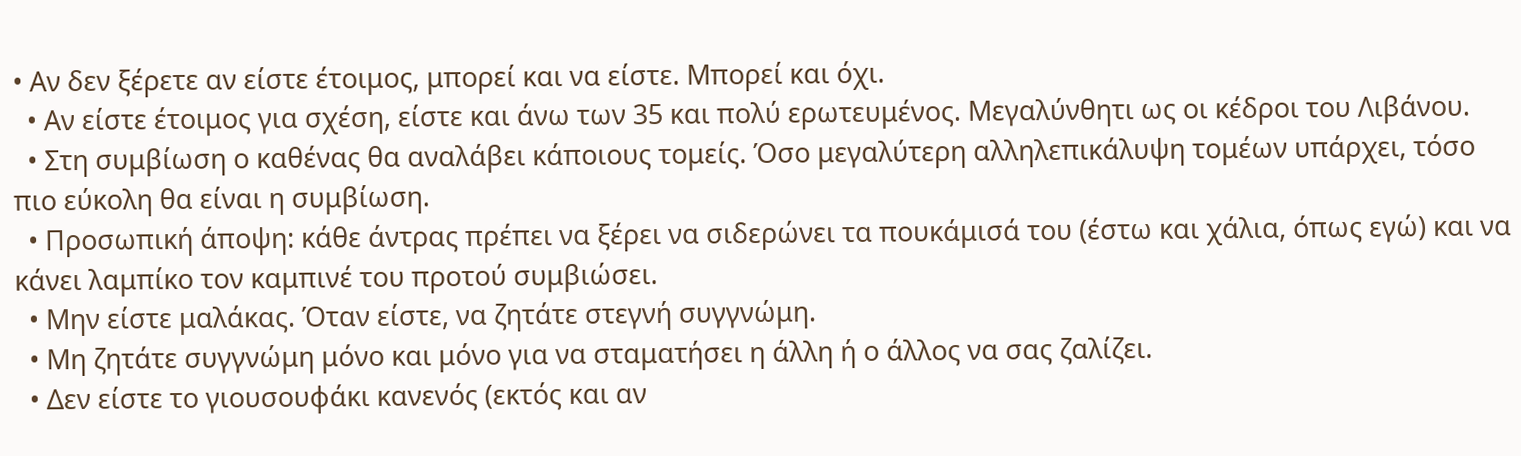• Αν δεν ξέρετε αν είστε έτοιμος, μπορεί και να είστε. Μπορεί και όχι.
  • Αν είστε έτοιμος για σχέση, είστε και άνω των 35 και πολύ ερωτευμένος. Μεγαλύνθητι ως οι κέδροι του Λιβάνου.
  • Στη συμβίωση ο καθένας θα αναλάβει κάποιους τομείς. Όσο μεγαλύτερη αλληλεπικάλυψη τομέων υπάρχει, τόσο πιο εύκολη θα είναι η συμβίωση.
  • Προσωπική άποψη: κάθε άντρας πρέπει να ξέρει να σιδερώνει τα πουκάμισά του (έστω και χάλια, όπως εγώ) και να κάνει λαμπίκο τον καμπινέ του προτού συμβιώσει.
  • Μην είστε μαλάκας. Όταν είστε, να ζητάτε στεγνή συγγνώμη.
  • Μη ζητάτε συγγνώμη μόνο και μόνο για να σταματήσει η άλλη ή ο άλλος να σας ζαλίζει.
  • Δεν είστε το γιουσουφάκι κανενός (εκτός και αν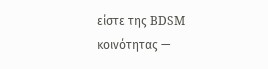είστε της BDSM κοινότητας —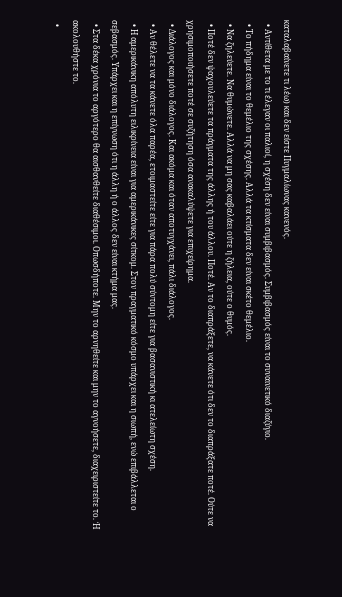καταλαβαίνετε τι λέω) και δεν είστε Πυγμαλίωνας κανενός.
  • Αντίθετα με το τι έλεγαν οι παλιοί, η σχέση δεν είναι συμβιβασμός. Συμβιβασμός είναι το συναινετικό διαζύγιο.
  • Το πήδημα είναι το θεμέλιο της σχέσης. Αλλά τα κτίσματα δεν είναι σκέτο θεμέλιο.
  • Να ζηλεύετε. Να θυμώνετε. Αλλά να μη σας καβαλάει ούτε η ζήλεια, ούτε ο θυμός.
  • Ποτέ δεν ψαχουλεύετε τα πράγματα της άλλης ή του άλλου. Ποτέ. Αν το διαπράξετε, να κάνετε ότι δεν το διαπράξατε ποτέ. Ούτε να χρησιμοποιήσετε ποτέ σε συζήτηση όσα ανακαλύψετε για επιχείρημα.
  • Διάλογος και μόνο διάλογος. Και ακόμα και όταν αποτυγχάνει, πάλι διάλογος.
  • Αν θέλετε να τα κάνετε όλα παρέα, ετοιμαστείτε είτε για πάρα πολύ σύντομη είτε για βασανιστική κι ατελείωτη σχέση.
  • Η αμερικάνικη απόλυτη ειλικρίνεια είναι για αμερικάνικες σίτκομ. Στον πραγματικό κόσμο υπάρχει και η σιωπή, ενώ επιβάλλεται ο σεβασμός. Υπάρχει και η επίγνωση ότι η άλλη ή ο άλλος δεν είναι κτήμα μας.
  • Στα δέκα χρόνια το αργότερο θα αισθανθείτε διαθέσιμοι. Οπωσδήποτε. Μην το αρνηθείτε και μην το αγνοήσετε, διαχειριστείτε το. Ή ακολουθήστε το.
  •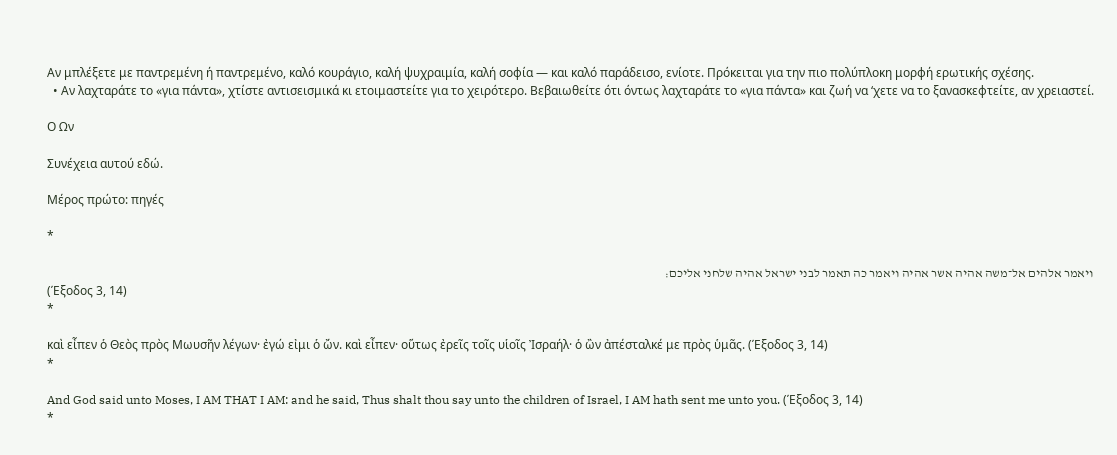Αν μπλέξετε με παντρεμένη ή παντρεμένο, καλό κουράγιο, καλή ψυχραιμία, καλή σοφία — και καλό παράδεισο, ενίοτε. Πρόκειται για την πιο πολύπλοκη μορφή ερωτικής σχέσης.
  • Αν λαχταράτε το «για πάντα», χτίστε αντισεισμικά κι ετοιμαστείτε για το χειρότερο. Βεβαιωθείτε ότι όντως λαχταράτε το «για πάντα» και ζωή να ‘χετε να το ξανασκεφτείτε, αν χρειαστεί.

Ο Ων

Συνέχεια αυτού εδώ.

Μέρος πρώτο: πηγές

*

ויאמר אלהים אל־משה אהיה אשר אהיה ויאמר כה תאמר לבני ישראל אהיה שלחני אליכם׃
(Έξοδος 3, 14)
*

καὶ εἶπεν ὁ Θεὸς πρὸς Μωυσῆν λέγων· ἐγώ εἰμι ὁ ὤν. καὶ εἶπεν· οὕτως ἐρεῖς τοῖς υἱοῖς Ἰσραήλ· ὁ ὢν ἀπέσταλκέ με πρὸς ὑμᾶς. (Έξοδος 3, 14)
*

And God said unto Moses, I AM THAT I AM: and he said, Thus shalt thou say unto the children of Israel, I AM hath sent me unto you. (Έξοδος 3, 14)
*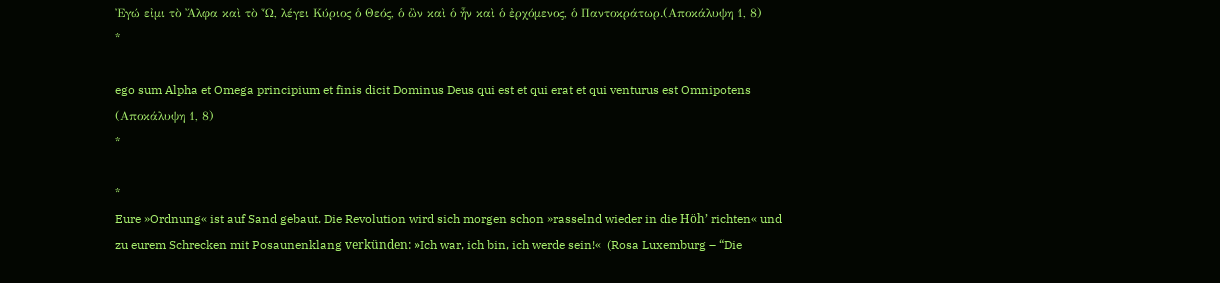Ἐγώ εἰμι τὸ Ἄλφα καὶ τὸ Ὦ, λέγει Κύριος ὁ Θεός, ὁ ὢν καὶ ὁ ἦν καὶ ὁ ἐρχόμενος, ὁ Παντοκράτωρ.(Αποκάλυψη 1, 8)
*

ego sum Alpha et Omega principium et finis dicit Dominus Deus qui est et qui erat et qui venturus est Omnipotens (Αποκάλυψη 1, 8)
*

*
Eure »Ordnung« ist auf Sand gebaut. Die Revolution wird sich morgen schon »rasselnd wieder in die Höh’ richten« und zu eurem Schrecken mit Posaunenklang verkünden: »Ich war, ich bin, ich werde sein!«  (Rosa Luxemburg – “Die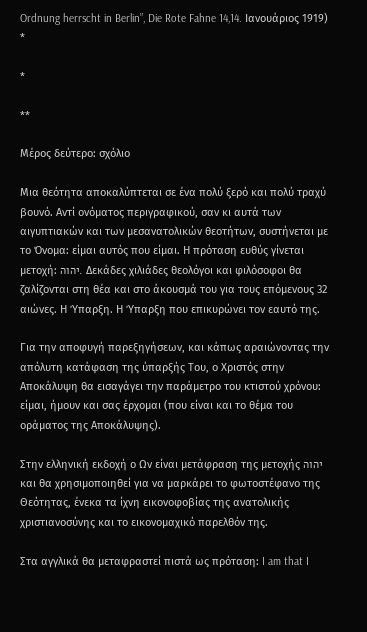Ordnung herrscht in Berlin”, Die Rote Fahne 14,14. Ιανουάριος 1919)
*

*

**

Μέρος δεύτερο: σχόλιο

Μια θεότητα αποκαλύπτεται σε ένα πολύ ξερό και πολύ τραχύ βουνό. Αντί ονόματος περιγραφικού, σαν κι αυτά των αιγυπτιακών και των μεσανατολικών θεοτήτων, συστήνεται με το Όνομα: είμαι αυτός που είμαι. Η πρόταση ευθύς γίνεται μετοχή: יהוה. Δεκάδες χιλιάδες θεολόγοι και φιλόσοφοι θα ζαλίζονται στη θέα και στο άκουσμά του για τους επόμενους 32 αιώνες. Η Ύπαρξη. Η Ύπαρξη που επικυρώνει τον εαυτό της.

Για την αποφυγή παρεξηγήσεων, και κάπως αραιώνοντας την απόλυτη κατάφαση της ύπαρξής Του, ο Χριστός στην Αποκάλυψη θα εισαγάγει την παράμετρο του κτιστού χρόνου: είμαι, ήμουν και σας έρχομαι (που είναι και το θέμα του οράματος της Αποκάλυψης).

Στην ελληνική εκδοχή ο Ων είναι μετάφραση της μετοχής יהוה και θα χρησιμοποιηθεί για να μαρκάρει το φωτοστέφανο της Θεότητας, ένεκα τα ίχνη εικονοφοβίας της ανατολικής χριστιανοσύνης και το εικονομαχικό παρελθόν της.

Στα αγγλικά θα μεταφραστεί πιστά ως πρόταση: I am that I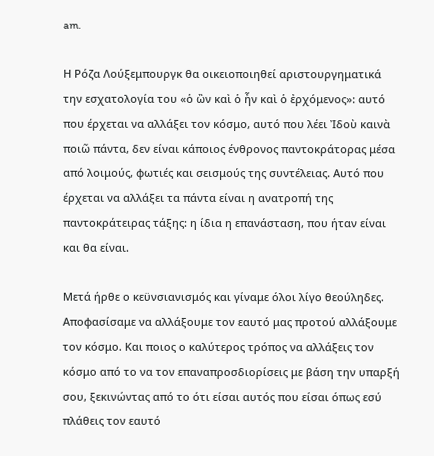am.

Η Ρόζα Λούξεμπουργκ θα οικειοποιηθεί αριστουργηματικά την εσχατολογία του «ὁ ὢν καὶ ὁ ἦν καὶ ὁ ἐρχόμενος»: αυτό που έρχεται να αλλάξει τον κόσμο, αυτό που λέει Ἰδοὺ καινὰ ποιῶ πάντα, δεν είναι κάποιος ένθρονος παντοκράτορας μέσα από λοιμούς, φωτιές και σεισμούς της συντέλειας. Αυτό που έρχεται να αλλάξει τα πάντα είναι η ανατροπή της παντοκράτειρας τάξης: η ίδια η επανάσταση, που ήταν είναι και θα είναι.

Μετά ήρθε ο κεϋνσιανισμός και γίναμε όλοι λίγο θεούληδες. Αποφασίσαμε να αλλάξουμε τον εαυτό μας προτού αλλάξουμε τον κόσμο. Και ποιος ο καλύτερος τρόπος να αλλάξεις τον κόσμο από το να τον επαναπροσδιορίσεις με βάση την υπαρξή σου, ξεκινώντας από το ότι είσαι αυτός που είσαι όπως εσύ πλάθεις τον εαυτό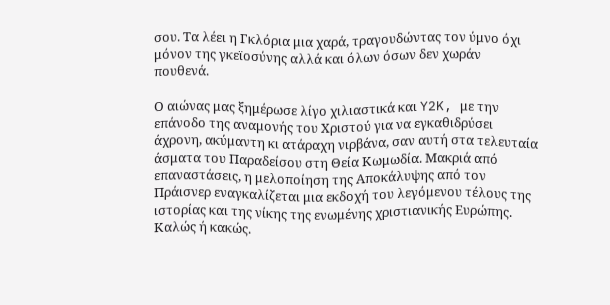σου. Τα λέει η Γκλόρια μια χαρά, τραγουδώντας τον ύμνο όχι μόνον της γκεϊοσύνης αλλά και όλων όσων δεν χωράν πουθενά.

Ο αιώνας μας ξημέρωσε λίγο χιλιαστικά και Y2K, με την επάνοδο της αναμονής του Χριστού για να εγκαθιδρύσει άχρονη, ακύμαντη κι ατάραχη νιρβάνα, σαν αυτή στα τελευταία άσματα του Παραδείσου στη Θεία Κωμωδία. Μακριά από επαναστάσεις, η μελοποίηση της Αποκάλυψης από τον Πράισνερ εναγκαλίζεται μια εκδοχή του λεγόμενου τέλους της ιστορίας και της νίκης της ενωμένης χριστιανικής Ευρώπης. Καλώς ή κακώς.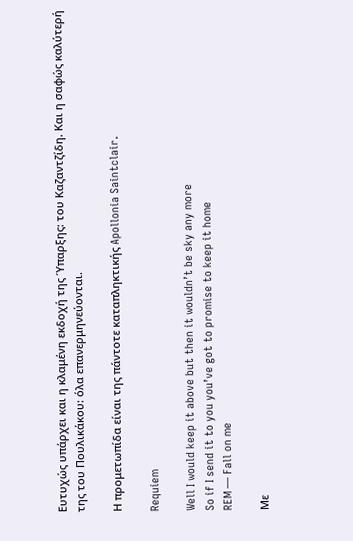Ευτυχώς υπάρχει και η κλαμένη εκδοχή της Ύπαρξης: του Καζαντζίδη. Και η σαφώς καλύτερή της του Πουλικάκου: όλα επανερμηνεύονται.

Η προμετωπίδα είναι της πάντοτε καταπληκτικής Apollonia Saintclair.

Requiem

Well I would keep it above but then it wouldn’t be sky any more
So if I send it to you you’ve got to promise to keep it home
REM — Fall on me

Με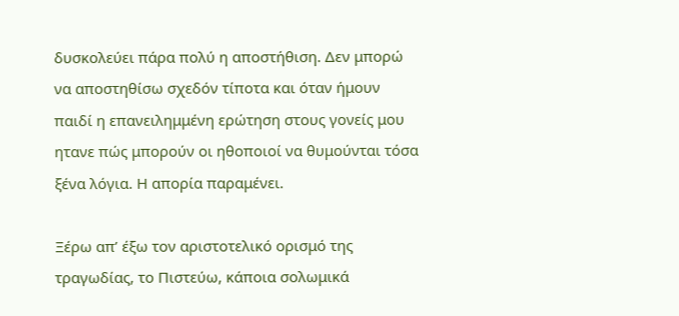δυσκολεύει πάρα πολύ η αποστήθιση. Δεν μπορώ να αποστηθίσω σχεδόν τίποτα και όταν ήμουν παιδί η επανειλημμένη ερώτηση στους γονείς μου ητανε πώς μπορούν οι ηθοποιοί να θυμούνται τόσα ξένα λόγια. Η απορία παραμένει.

Ξέρω απ’ έξω τον αριστοτελικό ορισμό της τραγωδίας, το Πιστεύω, κάποια σολωμικά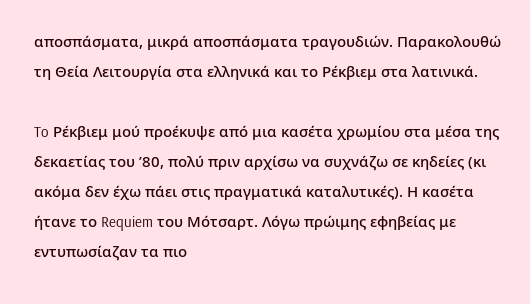αποσπάσματα, μικρά αποσπάσματα τραγουδιών. Παρακολουθώ τη Θεία Λειτουργία στα ελληνικά και το Ρέκβιεμ στα λατινικά.

To Ρέκβιεμ μού προέκυψε από μια κασέτα χρωμίου στα μέσα της δεκαετίας του ’80, πολύ πριν αρχίσω να συχνάζω σε κηδείες (κι ακόμα δεν έχω πάει στις πραγματικά καταλυτικές). Η κασέτα ήτανε το Requiem του Μότσαρτ. Λόγω πρώιμης εφηβείας με εντυπωσίαζαν τα πιο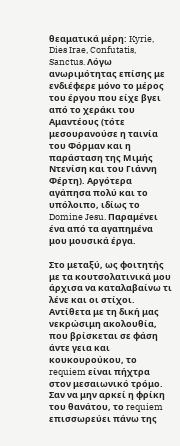θεαματικά μέρη: Kyrie, Dies Irae, Confutatis, Sanctus. Λόγω ανωριμότητας επίσης με ενδιέφερε μόνο το μέρος του έργου που είχε βγει από το χεράκι του Αμαντέους (τότε μεσουρανούσε η ταινία του Φόρμαν και η παράσταση της Μιμής Ντενίση και του Γιάννη Φέρτη). Αργότερα αγάπησα πολύ και το υπόλοιπο, ιδίως το Domine Jesu. Παραμένει ένα από τα αγαπημένα μου μουσικά έργα.

Στο μεταξύ, ως φοιτητής με τα κουτσολατινικά μου άρχισα να καταλαβαίνω τι λένε και οι στίχοι. Αντίθετα με τη δική μας νεκρώσιμη ακολουθία, που βρίσκεται σε φάση άντε γεια και κουκουρούκου, το requiem είναι πήχτρα στον μεσαιωνικό τρόμο. Σαν να μην αρκεί η φρίκη του θανάτου, το requiem επισσωρεύει πάνω της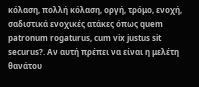κόλαση, πολλή κόλαση, οργή, τρόμο, ενοχή, σαδιστικά ενοχικές ατάκες όπως quem patronum rogaturus, cum vix justus sit securus?. Αν αυτή πρέπει να είναι η μελέτη θανάτου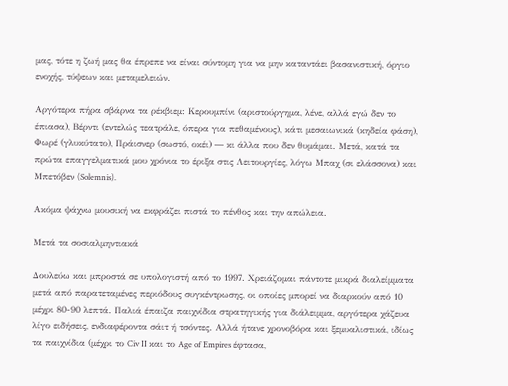μας, τότε η ζωή μας θα έπρεπε να είναι σύντομη για να μην καταντάει βασανιστική, όργιο ενοχής, τύψεων και μεταμελειών.

Αργότερα πήρα σβάρνα τα ρέκβιεμ: Κερουμπίνι (αριστούργημα, λένε, αλλά εγώ δεν το έπιασα), Βέρντι (εντελώς τεατράλε, όπερα για πεθαμένους), κάτι μεσαιωνικά (κηδεία φάση), Φωρέ (γλυκύτατο), Πράισνερ (σωστό, οκέι) ― κι άλλα που δεν θυμάμαι. Μετά, κατά τα πρώτα επαγγελματικά μου χρόνια το έριξα στις Λειτουργίες, λόγω Μπαχ (σι ελάσσονα) και Μπετόβεν (Solemnis).

Ακόμα ψάχνω μουσική να εκφράζει πιστά το πένθος και την απώλεια.

Μετά τα σοσιαλμηντιακά

Δουλεύω και μπροστά σε υπολογιστή από το 1997. Χρειάζομαι πάντοτε μικρά διαλείμματα μετά από παρατεταμένες περιόδους συγκέντρωσης, οι οποίες μπορεί να διαρκούν από 10 μέχρι 80-90 λεπτά. Παλιά έπαιζα παιχνίδια στρατηγικής για διάλειμμα, αργότερα χάζευα λίγο ειδήσεις, ενδιαφέροντα σάιτ ή τσόντες. Αλλά ήτανε χρονοβόρα και ξεμυαλιστικά, ιδίως τα παιχνίδια (μέχρι το Civ II και το Age of Empires έφτασα,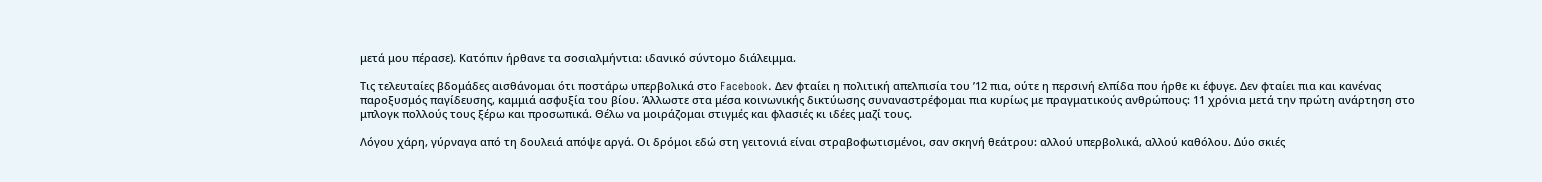μετά μου πέρασε). Κατόπιν ήρθανε τα σοσιαλμήντια: ιδανικό σύντομο διάλειμμα.

Τις τελευταίες βδομάδες αισθάνομαι ότι ποστάρω υπερβολικά στο Facebook. Δεν φταίει η πολιτική απελπισία του ’12 πια, ούτε η περσινή ελπίδα που ήρθε κι έφυγε. Δεν φταίει πια και κανένας παροξυσμός παγίδευσης, καμμιά ασφυξία του βίου. Άλλωστε στα μέσα κοινωνικής δικτύωσης συναναστρέφομαι πια κυρίως με πραγματικούς ανθρώπους: 11 χρόνια μετά την πρώτη ανάρτηση στο μπλογκ πολλούς τους ξέρω και προσωπικά. Θέλω να μοιράζομαι στιγμές και φλασιές κι ιδέες μαζί τους.

Λόγου χάρη, γύρναγα από τη δουλειά απόψε αργά. Οι δρόμοι εδώ στη γειτονιά είναι στραβοφωτισμένοι, σαν σκηνή θεάτρου: αλλού υπερβολικά, αλλού καθόλου. Δύο σκιές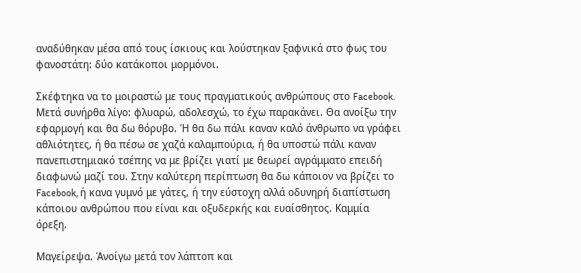αναδύθηκαν μέσα από τους ίσκιους και λούστηκαν ξαφνικά στο φως του φανοστάτη: δύο κατάκοποι μορμόνοι.

Σκέφτηκα να το μοιραστώ με τους πραγματικούς ανθρώπους στο Facebook. Μετά συνήρθα λίγο: φλυαρώ, αδολεσχώ, το έχω παρακάνει. Θα ανοίξω την εφαρμογή και θα δω θόρυβο. Ή θα δω πάλι καναν καλό άνθρωπο να γράφει αθλιότητες, ή θα πέσω σε χαζά καλαμπούρια, ή θα υποστώ πάλι καναν πανεπιστημιακό τσέπης να με βρίζει γιατί με θεωρεί αγράμματο επειδή διαφωνώ μαζί του. Στην καλύτερη περίπτωση θα δω κάποιον να βρίζει το Facebook, ή κανα γυμνό με γάτες, ή την εύστοχη αλλά οδυνηρή διαπίστωση κάποιου ανθρώπου που είναι και οξυδερκής και ευαίσθητος. Καμμία όρεξη.

Μαγείρεψα. Άνοίγω μετά τον λάπτοπ και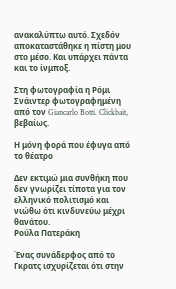ανακαλύπτω αυτό. Σχεδόν αποκαταστάθηκε η πίστη μου στο μέσο. Και υπάρχει πάντα και το ίνμποξ.

Στη φωτογραφία η Ρόμι Σνάιντερ φωτογραφημένη από τον Giancarlo Botti. Clickbait, βεβαίως.

Η μόνη φορά που έφυγα από το θέατρο

Δεν εκτιμώ μια συνθήκη που δεν γνωρίζει τίποτα για τον ελληνικό πολιτισμό και νιώθω ότι κινδυνεύω μέχρι θανάτου.
Ρούλα Πατεράκη

Ένας συνάδερφος από το Γκρατς ισχυρίζεται ότι στην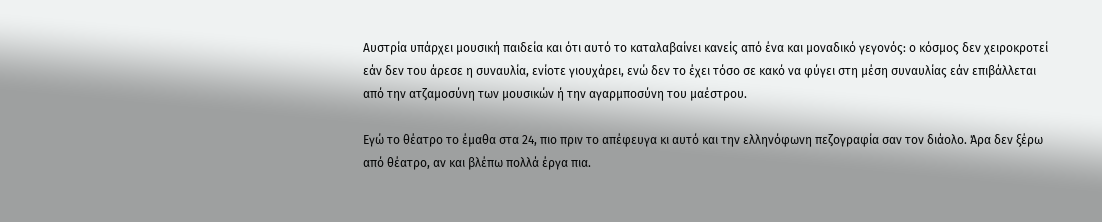Αυστρία υπάρχει μουσική παιδεία και ότι αυτό το καταλαβαίνει κανείς από ένα και μοναδικό γεγονός: ο κόσμος δεν χειροκροτεί εάν δεν του άρεσε η συναυλία, ενίοτε γιουχάρει, ενώ δεν το έχει τόσο σε κακό να φύγει στη μέση συναυλίας εάν επιβάλλεται από την ατζαμοσύνη των μουσικών ή την αγαρμποσύνη του μαέστρου.

Εγώ το θέατρο το έμαθα στα 24, πιο πριν το απέφευγα κι αυτό και την ελληνόφωνη πεζογραφία σαν τον διάολο. Άρα δεν ξέρω από θέατρο, αν και βλέπω πολλά έργα πια.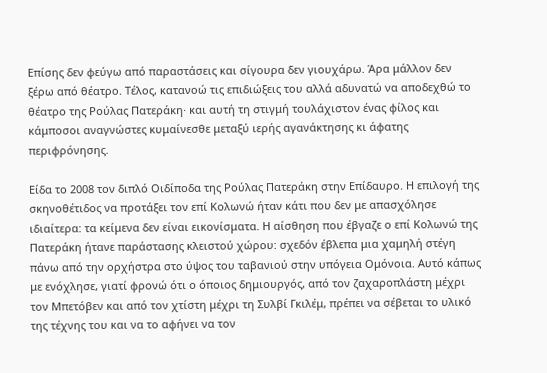Επίσης δεν φεύγω από παραστάσεις και σίγουρα δεν γιουχάρω. Άρα μάλλον δεν ξέρω από θέατρο. Τέλος, κατανοώ τις επιδιώξεις του αλλά αδυνατώ να αποδεχθώ το θέατρο της Ρούλας Πατεράκη· και αυτή τη στιγμή τουλάχιστον ένας φίλος και κάμποσοι αναγνώστες κυμαίνεσθε μεταξύ ιερής αγανάκτησης κι άφατης περιφρόνησης.

Είδα το 2008 τον διπλό Οιδίποδα της Ρούλας Πατεράκη στην Επίδαυρο. Η επιλογή της σκηνοθέτιδος να προτάξει τον επί Κολωνώ ήταν κάτι που δεν με απασχόλησε ιδιαίτερα: τα κείμενα δεν είναι εικονίσματα. Η αίσθηση που έβγαζε ο επί Κολωνώ της Πατεράκη ήτανε παράστασης κλειστού χώρου: σχεδόν έβλεπα μια χαμηλή στέγη πάνω από την ορχήστρα στο ύψος του ταβανιού στην υπόγεια Ομόνοια. Αυτό κάπως με ενόχλησε, γιατί φρονώ ότι ο όποιος δημιουργός, από τον ζαχαροπλάστη μέχρι τον Μπετόβεν και από τον χτίστη μέχρι τη Συλβί Γκιλέμ, πρέπει να σέβεται το υλικό της τέχνης του και να το αφήνει να τον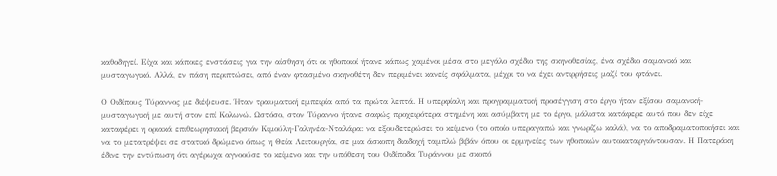καθοδηγεί. Είχα και κάποιες ενστάσεις για την αίσθηση ότι οι ηθοποιοί ήτανε κάπως χαμένοι μέσα στο μεγάλο σχέδιο της σκηνοθεσίας, ένα σχέδιο σαμανικό και μυσταγωγικό. Αλλά, εν πάση περιπτώσει, από έναν φτασμένο σκηνοθέτη δεν περιμένει κανείς σφάλματα, μέχρι το να έχει αντιρρήσεις μαζί του φτάνει.

Ο Οιδίπους Τύραννος με διέψευσε. Ήταν τραυματική εμπειρία από τα πρώτα λεπτά. Η υπερφίαλη και προγραμματική προσέγγιση στο έργο ήταν εξίσου σαμανική-μυσταγωγική με αυτή στον επί Κολωνώ. Ωστόσο, στον Τύραννο ήτανε σαφώς προχειρότερα στημένη και ασύμβατη με το έργο, μάλιστα κατάφερε αυτό που δεν είχε καταφέρει η οριακά επιθεωρησιακή βερσιόν Κιμούλη-Γαληνέα-Νταλάρα: να εξουδετερώσει το κείμενο (το οποίο υπεραγαπώ και γνωρίζω καλά), να το αποδραματοποιήσει και να το μετατρέψει σε στατικό δρώμενο όπως η Θεία Λειτουργία, σε μια άσκοπη διαδοχή ταμπλώ βιβάν όπου οι ερμηνείες των ηθοποιών αυτοκαταργιόντουσαν. Η Πατεράκη έδινε την εντύπωση ότι αγέρωχα αγνοούσε το κείμενο και την υπόθεση του Οιδίποδα Τυράννου με σκοπό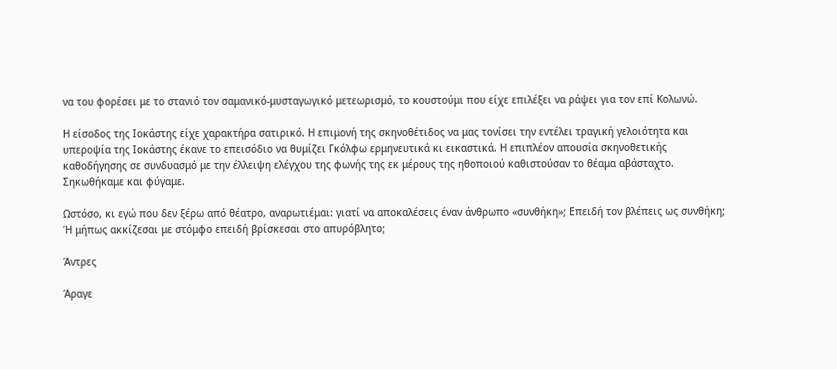να του φορέσει με το στανιό τον σαμανικό-μυσταγωγικό μετεωρισμό, το κουστούμι που είχε επιλέξει να ράψει για τον επί Κολωνώ.

Η είσοδος της Ιοκάστης είχε χαρακτήρα σατιρικό. Η επιμονή της σκηνοθέτιδος να μας τονίσει την εντέλει τραγική γελοιότητα και υπεροψία της Ιοκάστης έκανε το επεισόδιο να θυμίζει Γκόλφω ερμηνευτικά κι εικαστικά. Η επιπλέον απουσία σκηνοθετικής καθοδήγησης σε συνδυασμό με την έλλειψη ελέγχου της φωνής της εκ μέρους της ηθοποιού καθιστούσαν το θέαμα αβάσταχτο. Σηκωθήκαμε και φύγαμε.

Ωστόσο, κι εγώ που δεν ξέρω από θέατρο, αναρωτιέμαι: γιατί να αποκαλέσεις έναν άνθρωπο «συνθήκη»; Επειδή τον βλέπεις ως συνθήκη; Ή μήπως ακκίζεσαι με στόμφο επειδή βρίσκεσαι στο απυρόβλητο;

Άντρες

Άραγε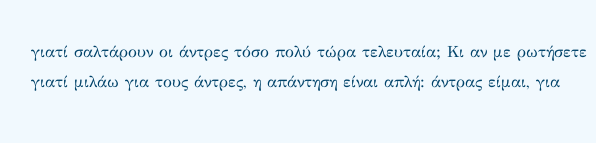γιατί σαλτάρουν οι άντρες τόσο πολύ τώρα τελευταία; Κι αν με ρωτήσετε γιατί μιλάω για τους άντρες, η απάντηση είναι απλή: άντρας είμαι, για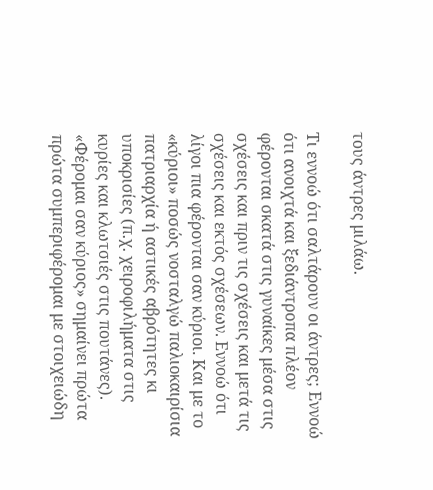τους άντρες μιλάω.

Τι εννοώ ότι σαλτάρουν οι άντρες; Εννοώ ότι ανοιχτά και ξεδιάντροπα πλέον φέρονται σκατά στις γυναίκες μέσα στις σχέσεις και πριν τις σχέσεις και μετά τις σχέσεις και εκτός σχέσεων. Εννοώ ότι λίγοι πια φέρονται σαν κύριοι. Και με το «κύριοι» ποσώς νοσταλγώ παλιοκαιρίσια πατριαρχία ή αστικές αβρότητες κι υποκρισίες (π.χ. χειροφιλήματα στις κυρίες και κλωτσιές στις πουτάνες). «Φέρομαι σαν κύριος» σημαίνει πρώτα πρώτα συμπεριφέρομαι με στοιχειώδη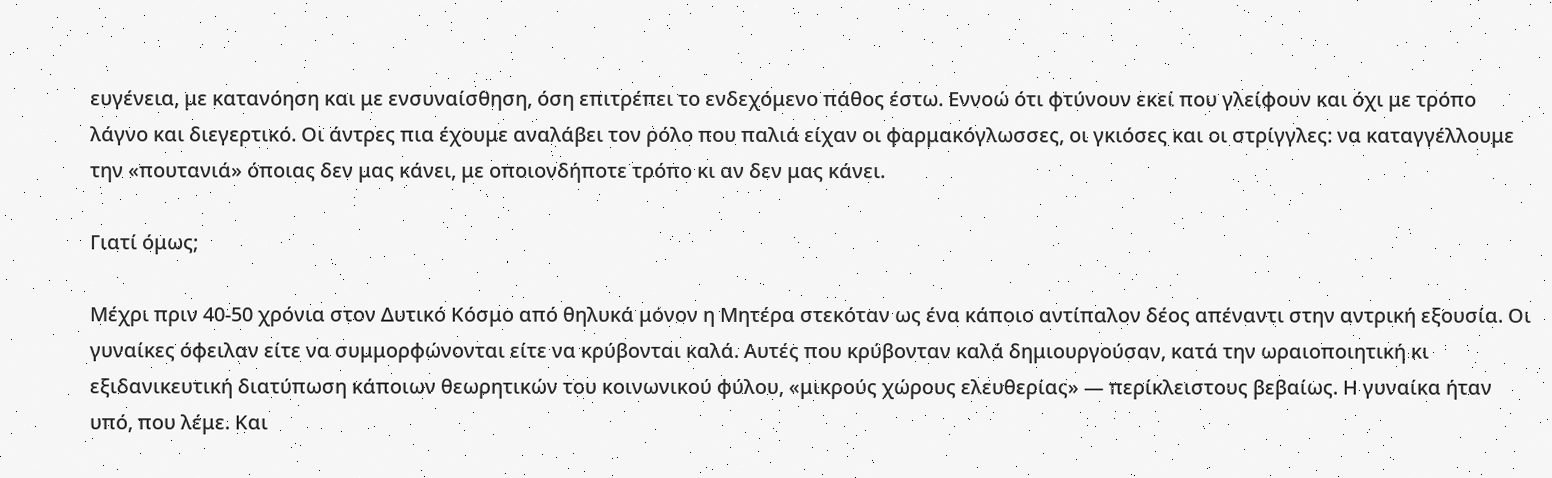ευγένεια, με κατανόηση και με ενσυναίσθηση, όση επιτρέπει το ενδεχόμενο πάθος έστω. Εννοώ ότι φτύνουν εκεί που γλείφουν και όχι με τρόπο λάγνο και διεγερτικό. Οι άντρες πια έχουμε αναλάβει τον ρόλο που παλιά είχαν οι φαρμακόγλωσσες, οι γκιόσες και οι στρίγγλες: να καταγγέλλουμε την «πουτανιά» όποιας δεν μας κάνει, με οποιονδήποτε τρόπο κι αν δεν μας κάνει.

Γιατί όμως;

Μέχρι πριν 40-50 χρόνια στον Δυτικό Κόσμο από θηλυκά μόνον η Μητέρα στεκόταν ως ένα κάποιο αντίπαλον δέος απέναντι στην αντρική εξουσία. Οι γυναίκες όφειλαν είτε να συμμορφώνονται είτε να κρύβονται καλά. Αυτές που κρύβονταν καλά δημιουργούσαν, κατά την ωραιοποιητική κι εξιδανικευτική διατύπωση κάποιων θεωρητικών του κοινωνικού φύλου, «μικρούς χώρους ελευθερίας» — περίκλειστους βεβαίως. Η γυναίκα ήταν υπό, που λέμε. Και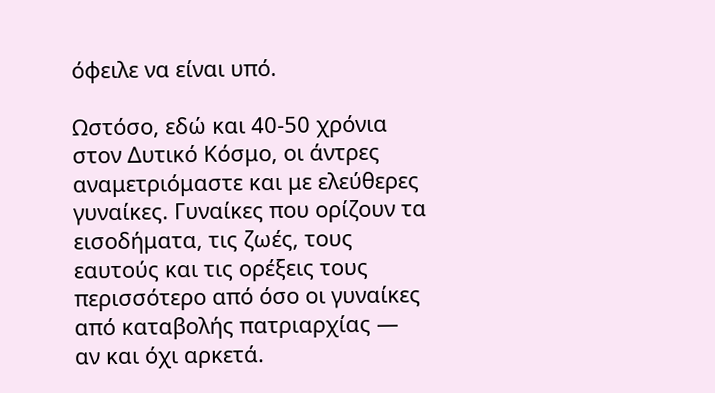όφειλε να είναι υπό.

Ωστόσο, εδώ και 40-50 χρόνια στον Δυτικό Κόσμο, οι άντρες αναμετριόμαστε και με ελεύθερες γυναίκες. Γυναίκες που ορίζουν τα εισοδήματα, τις ζωές, τους εαυτούς και τις ορέξεις τους περισσότερο από όσο οι γυναίκες από καταβολής πατριαρχίας — αν και όχι αρκετά.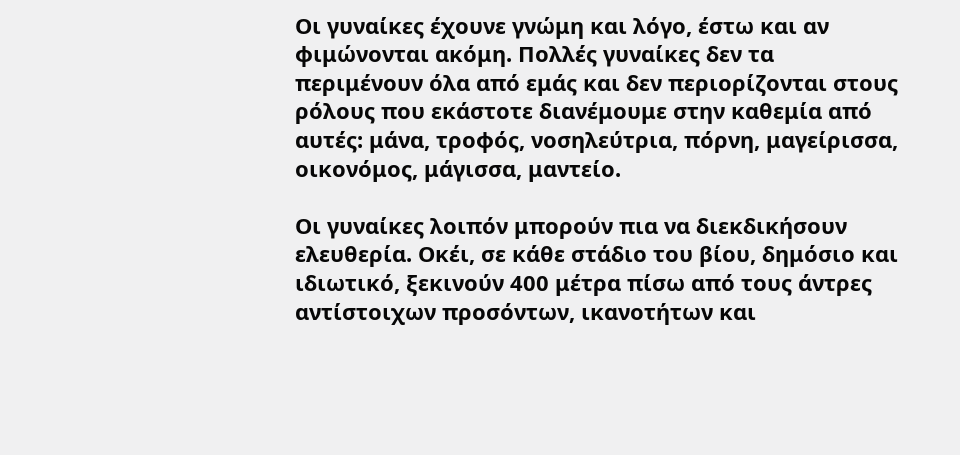Οι γυναίκες έχουνε γνώμη και λόγο, έστω και αν φιμώνονται ακόμη. Πολλές γυναίκες δεν τα περιμένουν όλα από εμάς και δεν περιορίζονται στους ρόλους που εκάστοτε διανέμουμε στην καθεμία από αυτές: μάνα, τροφός, νοσηλεύτρια, πόρνη, μαγείρισσα, οικονόμος, μάγισσα, μαντείο.

Οι γυναίκες λοιπόν μπορούν πια να διεκδικήσουν ελευθερία. Οκέι, σε κάθε στάδιο του βίου, δημόσιο και ιδιωτικό, ξεκινούν 400 μέτρα πίσω από τους άντρες αντίστοιχων προσόντων, ικανοτήτων και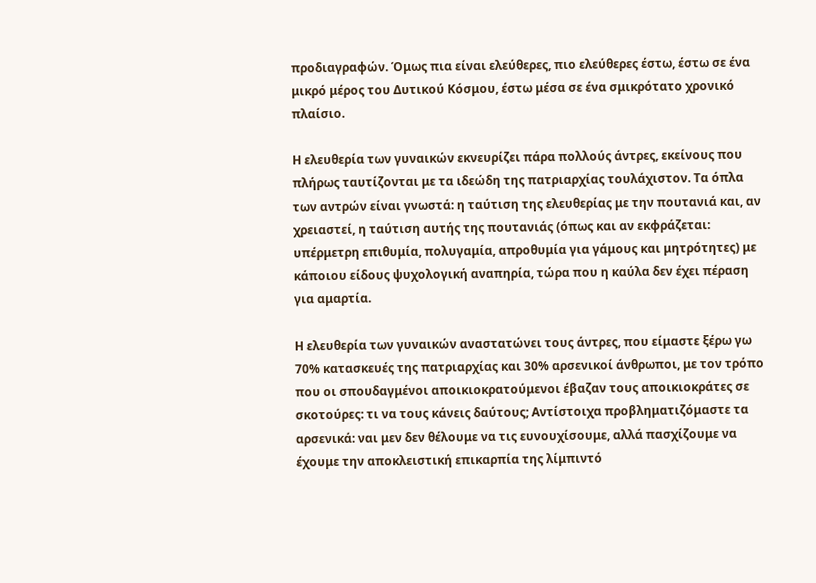προδιαγραφών. Όμως πια είναι ελεύθερες, πιο ελεύθερες έστω, έστω σε ένα μικρό μέρος του Δυτικού Κόσμου, έστω μέσα σε ένα σμικρότατο χρονικό πλαίσιο.

Η ελευθερία των γυναικών εκνευρίζει πάρα πολλούς άντρες, εκείνους που πλήρως ταυτίζονται με τα ιδεώδη της πατριαρχίας τουλάχιστον. Τα όπλα των αντρών είναι γνωστά: η ταύτιση της ελευθερίας με την πουτανιά και, αν χρειαστεί, η ταύτιση αυτής της πουτανιάς (όπως και αν εκφράζεται: υπέρμετρη επιθυμία, πολυγαμία, απροθυμία για γάμους και μητρότητες) με κάποιου είδους ψυχολογική αναπηρία, τώρα που η καύλα δεν έχει πέραση για αμαρτία.

Η ελευθερία των γυναικών αναστατώνει τους άντρες, που είμαστε ξέρω γω 70% κατασκευές της πατριαρχίας και 30% αρσενικοί άνθρωποι, με τον τρόπο που οι σπουδαγμένοι αποικιοκρατούμενοι έβαζαν τους αποικιοκράτες σε σκοτούρες: τι να τους κάνεις δαύτους; Αντίστοιχα προβληματιζόμαστε τα αρσενικά: ναι μεν δεν θέλουμε να τις ευνουχίσουμε, αλλά πασχίζουμε να έχουμε την αποκλειστική επικαρπία της λίμπιντό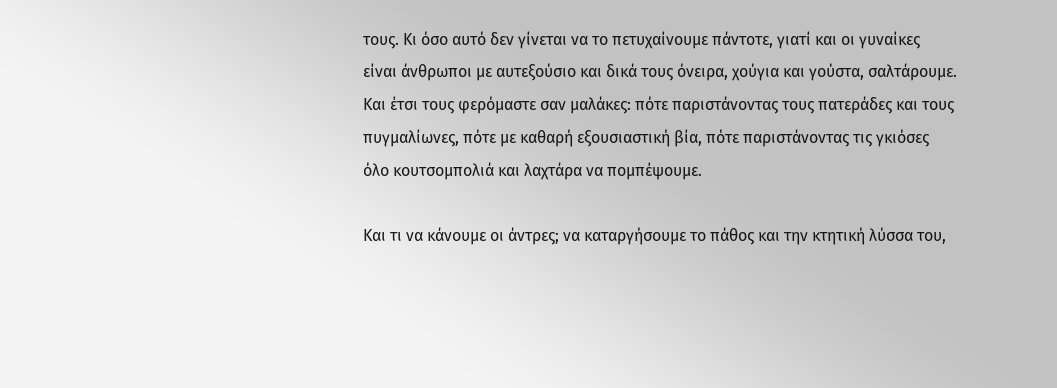τους. Κι όσο αυτό δεν γίνεται να το πετυχαίνουμε πάντοτε, γιατί και οι γυναίκες είναι άνθρωποι με αυτεξούσιο και δικά τους όνειρα, χούγια και γούστα, σαλτάρουμε. Και έτσι τους φερόμαστε σαν μαλάκες: πότε παριστάνοντας τους πατεράδες και τους πυγμαλίωνες, πότε με καθαρή εξουσιαστική βία, πότε παριστάνοντας τις γκιόσες όλο κουτσομπολιά και λαχτάρα να πομπέψουμε.

Και τι να κάνουμε οι άντρες; να καταργήσουμε το πάθος και την κτητική λύσσα του,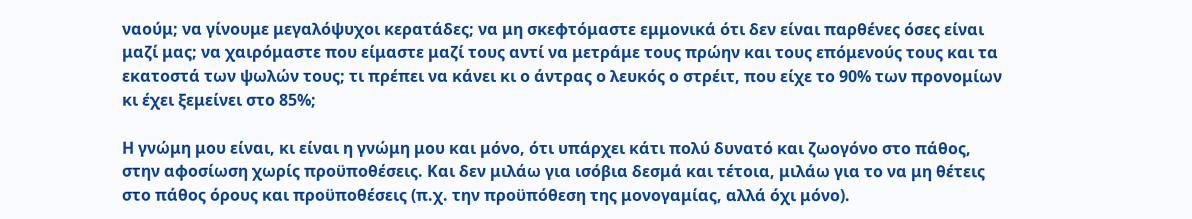ναούμ; να γίνουμε μεγαλόψυχοι κερατάδες; να μη σκεφτόμαστε εμμονικά ότι δεν είναι παρθένες όσες είναι μαζί μας; να χαιρόμαστε που είμαστε μαζί τους αντί να μετράμε τους πρώην και τους επόμενούς τους και τα εκατοστά των ψωλών τους; τι πρέπει να κάνει κι ο άντρας ο λευκός ο στρέιτ, που είχε το 90% των προνομίων κι έχει ξεμείνει στο 85%;

Η γνώμη μου είναι, κι είναι η γνώμη μου και μόνο, ότι υπάρχει κάτι πολύ δυνατό και ζωογόνο στο πάθος, στην αφοσίωση χωρίς προϋποθέσεις. Και δεν μιλάω για ισόβια δεσμά και τέτοια, μιλάω για το να μη θέτεις στο πάθος όρους και προϋποθέσεις (π.χ. την προϋπόθεση της μονογαμίας, αλλά όχι μόνο).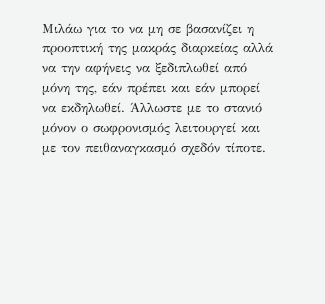Μιλάω για το να μη σε βασανίζει η προοπτική της μακράς διαρκείας αλλά να την αφήνεις να ξεδιπλωθεί από μόνη της, εάν πρέπει και εάν μπορεί να εκδηλωθεί. Άλλωστε με το στανιό μόνον ο σωφρονισμός λειτουργεί και με τον πειθαναγκασμό σχεδόν τίποτε.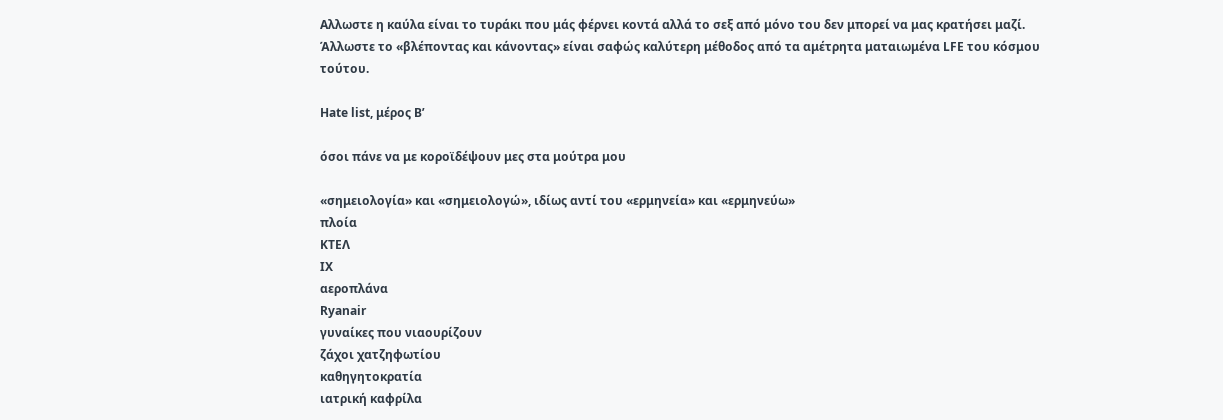Αλλωστε η καύλα είναι το τυράκι που μάς φέρνει κοντά αλλά το σεξ από μόνο του δεν μπορεί να μας κρατήσει μαζί. Άλλωστε το «βλέποντας και κάνοντας» είναι σαφώς καλύτερη μέθοδος από τα αμέτρητα ματαιωμένα LFE του κόσμου τούτου.

Hate list, μέρος Β’

όσοι πάνε να με κοροϊδέψουν μες στα μούτρα μου

«σημειολογία» και «σημειολογώ», ιδίως αντί του «ερμηνεία» και «ερμηνεύω»
πλοία
ΚΤΕΛ
ΙΧ
αεροπλάνα
Ryanair
γυναίκες που νιαουρίζουν
ζάχοι χατζηφωτίου
καθηγητοκρατία
ιατρική καφρίλα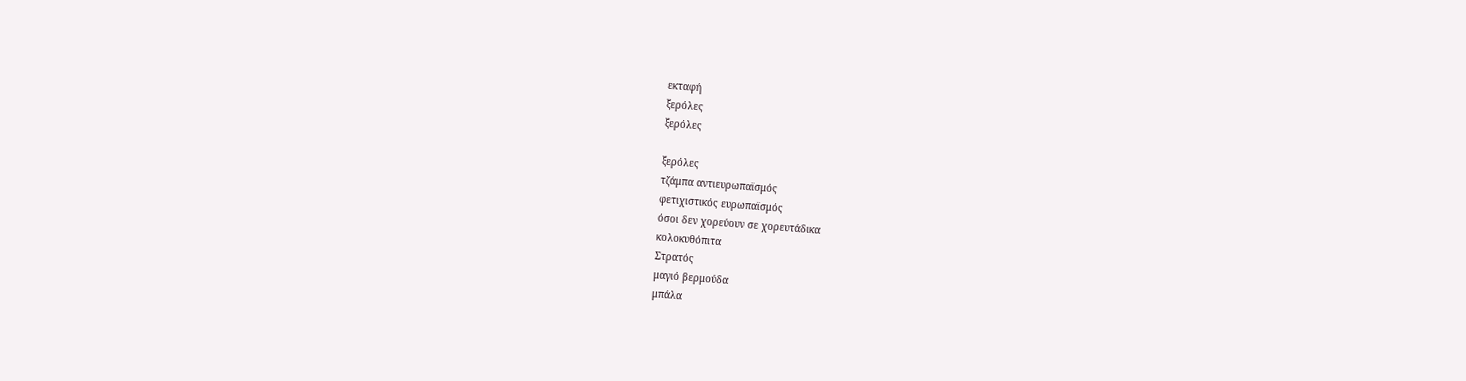εκταφή
ξερόλες
ξερόλες

ξερόλες
τζάμπα αντιευρωπαϊσμός
φετιχιστικός ευρωπαϊσμός
όσοι δεν χορεύουν σε χορευτάδικα
κολοκυθόπιτα
Στρατός
μαγιό βερμούδα
μπάλα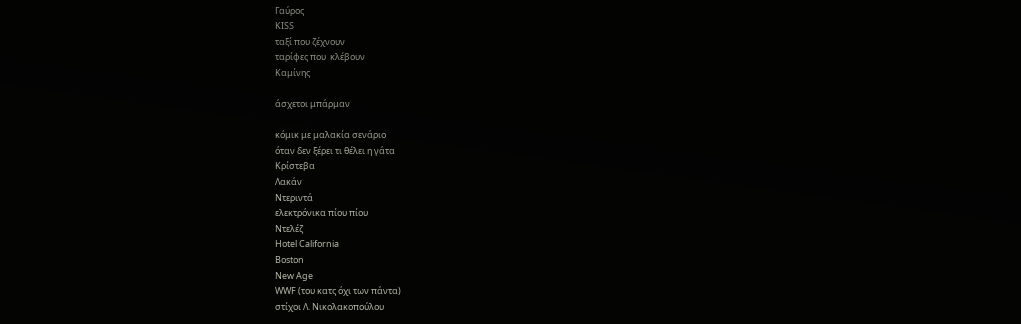Γαύρος
KISS
ταξί που ζέχνουν
ταρίφες που  κλέβουν
Καμίνης

άσχετοι μπάρμαν

κόμικ με μαλακία σενάριο
όταν δεν ξέρει τι θέλει η γάτα
Κρίστεβα
Λακάν
Ντεριντά
ελεκτρόνικα πίου πίου
Ντελέζ
Hotel California
Boston
New Age
WWF (του κατς όχι των πάντα)
στίχοι Λ. Νικολακοπούλου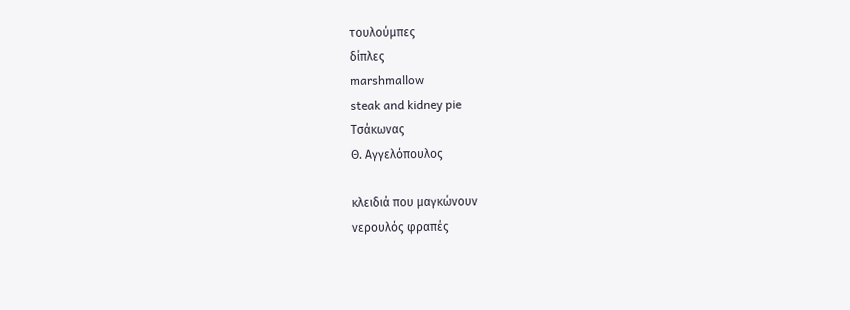τουλούμπες
δίπλες
marshmallow
steak and kidney pie
Τσάκωνας
Θ. Αγγελόπουλος

κλειδιά που μαγκώνουν
νερουλός φραπές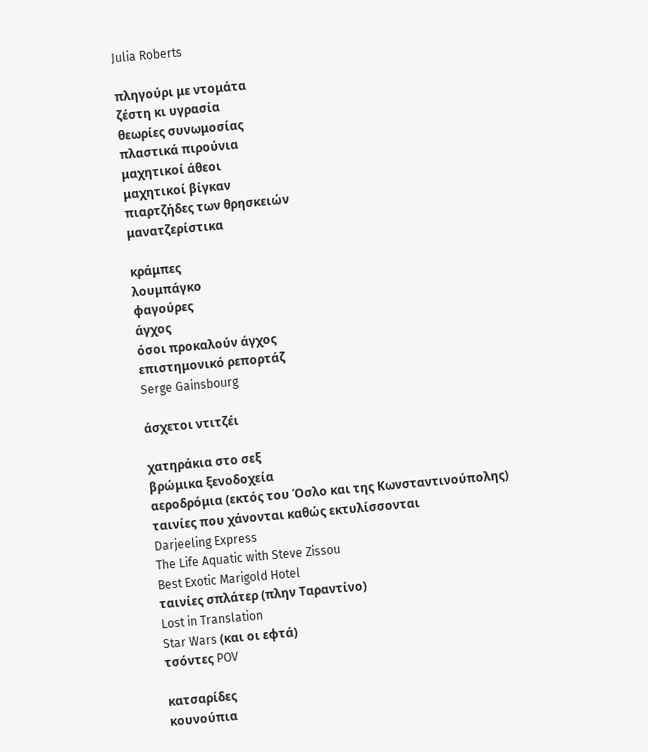Julia Roberts

πληγούρι με ντομάτα
ζέστη κι υγρασία
θεωρίες συνωμοσίας
πλαστικά πιρούνια
μαχητικοί άθεοι
μαχητικοί βίγκαν
πιαρτζήδες των θρησκειών
μανατζερίστικα

κράμπες
λουμπάγκο
φαγούρες
άγχος
όσοι προκαλούν άγχος
επιστημονικό ρεπορτάζ
Serge Gainsbourg

άσχετοι ντιτζέι

χατηράκια στο σεξ
βρώμικα ξενοδοχεία
αεροδρόμια (εκτός του Όσλο και της Κωνσταντινούπολης)
ταινίες που χάνονται καθώς εκτυλίσσονται
Darjeeling Express
The Life Aquatic with Steve Zissou
Best Exotic Marigold Hotel
ταινίες σπλάτερ (πλην Ταραντίνο)
Lost in Translation
Star Wars (και οι εφτά)
τσόντες POV

κατσαρίδες
κουνούπια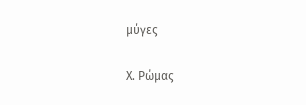μύγες

Χ. Ρώμας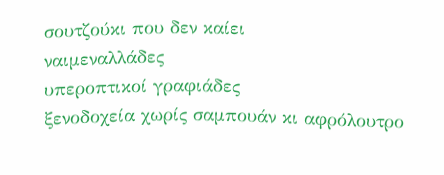σουτζούκι που δεν καίει
ναιμεναλλάδες
υπεροπτικοί γραφιάδες
ξενοδοχεία χωρίς σαμπουάν κι αφρόλουτρο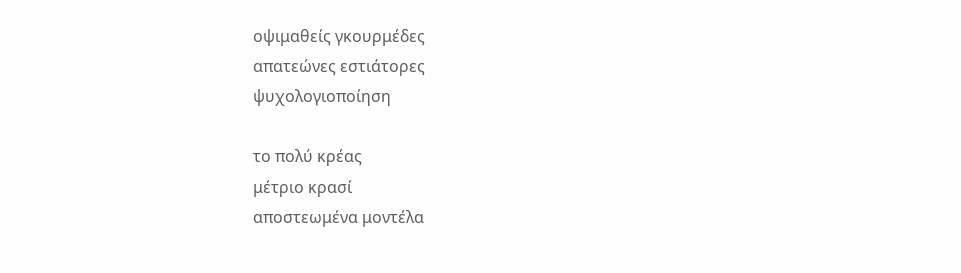οψιμαθείς γκουρμέδες
απατεώνες εστιάτορες
ψυχολογιοποίηση

το πολύ κρέας
μέτριο κρασί
αποστεωμένα μοντέλα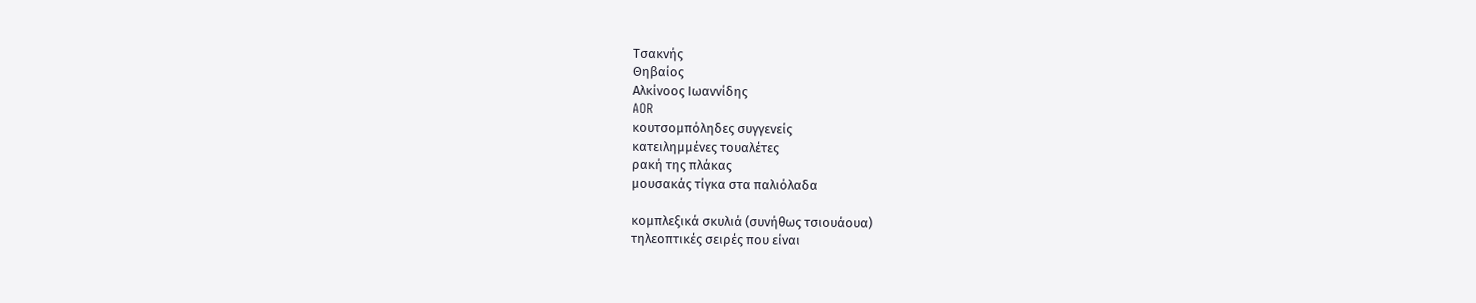Τσακνής
Θηβαίος
Αλκίνοος Ιωαννίδης
AOR
κουτσομπόληδες συγγενείς
κατειλημμένες τουαλέτες
ρακή της πλάκας
μουσακάς τίγκα στα παλιόλαδα

κομπλεξικά σκυλιά (συνήθως τσιουάουα)
τηλεοπτικές σειρές που είναι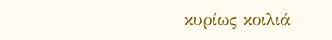κυρίως κοιλιά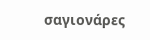σαγιονάρες